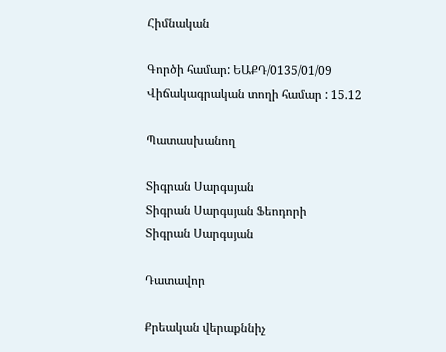Հիմնական

Գործի համար: ԵԱՔԴ/0135/01/09
Վիճակագրական տողի համար : 15.12

Պատասխանող

Տիգրան Սարգսյան
Տիգրան Սարգսյան Ֆեոդորի
Տիգրան Սարգսյան

Դատավոր

Քրեական վերաքննիչ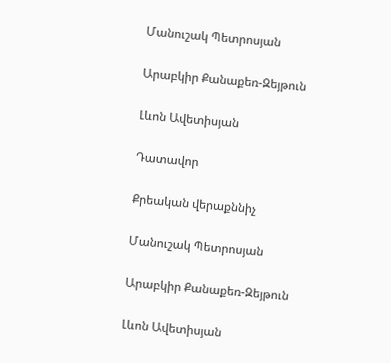Մանուշակ Պետրոսյան

Արաբկիր Քանաքեռ-Զեյթուն

Լևոն Ավետիսյան

Դատավոր

Քրեական վերաքննիչ

Մանուշակ Պետրոսյան

Արաբկիր Քանաքեռ-Զեյթուն

Լևոն Ավետիսյան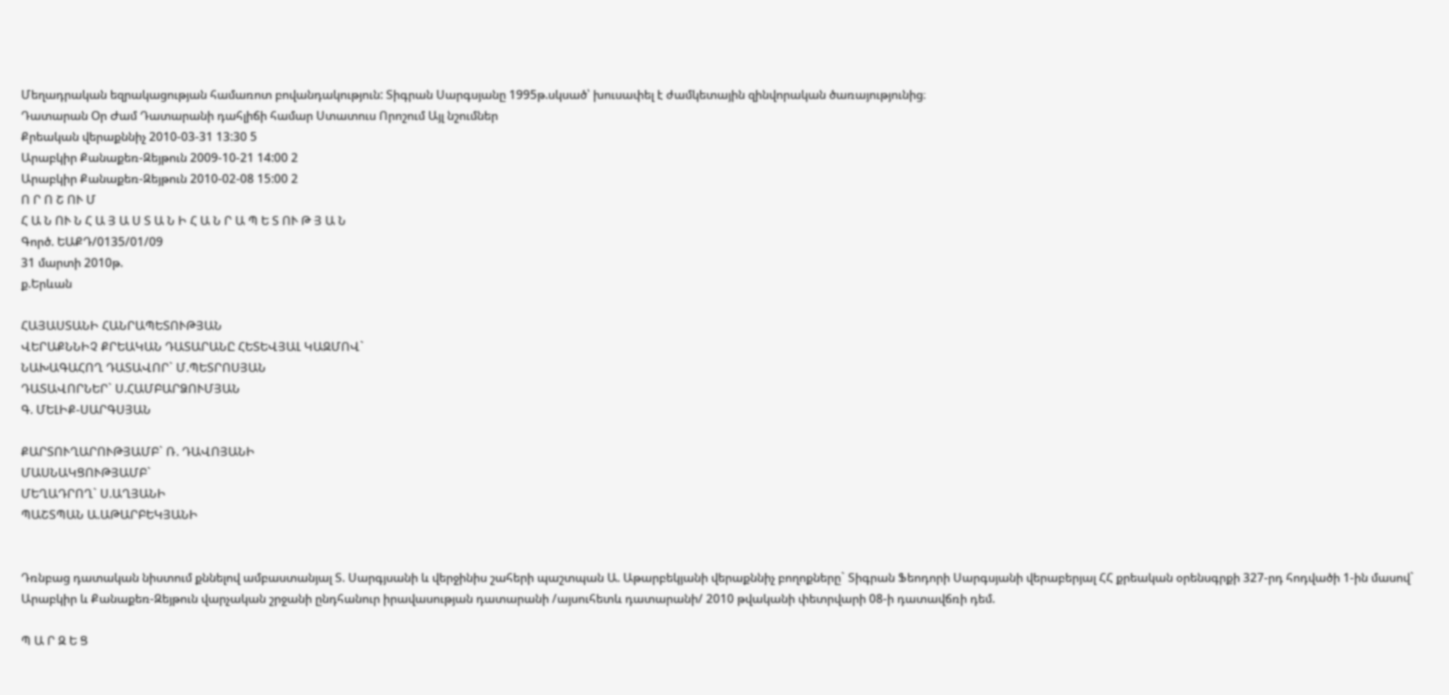Մեղադրական եզրակացության համառոտ բովանդակություն: Տիգրան Սարգսյանը 1995թ.սկսած՝ խուսափել է ժամկետային զինվորական ծառայությունից։
Դատարան Օր Ժամ Դատարանի դահլիճի համար Ստատուս Որոշում Այլ նշումներ
Քրեական վերաքննիչ 2010-03-31 13:30 5
Արաբկիր Քանաքեռ-Զեյթուն 2009-10-21 14:00 2
Արաբկիր Քանաքեռ-Զեյթուն 2010-02-08 15:00 2
Ո Ր Ո Շ ՈՒ Մ
Հ Ա Ն ՈՒ Ն Հ Ա Յ Ա Ս Տ Ա Ն Ի Հ Ա Ն Ր Ա Պ Ե Տ ՈՒ Թ Յ Ա Ն
Գործ. ԵԱՔԴ/0135/01/09
31 մարտի 2010թ.
ք.Երևան

ՀԱՅԱՍՏԱՆԻ ՀԱՆՐԱՊԵՏՈՒԹՅԱՆ
ՎԵՐԱՔՆՆԻՉ ՔՐԵԱԿԱՆ ԴԱՏԱՐԱՆԸ ՀԵՏԵՎՅԱԼ ԿԱԶՄՈՎ`
ՆԱԽԱԳԱՀՈՂ ԴԱՏԱՎՈՐ` Մ.ՊԵՏՐՈՍՅԱՆ
ԴԱՏԱՎՈՐՆԵՐ` Ս.ՀԱՄԲԱՐՁՈՒՄՅԱՆ
Գ. ՄԵԼԻՔ-ՍԱՐԳՍՅԱՆ

ՔԱՐՏՈՒՂԱՐՈՒԹՅԱՄԲ` Ռ. ԴԱՎՈՅԱՆԻ
ՄԱՍՆԱԿՑՈՒԹՅԱՄԲ`
ՄԵՂԱԴՐՈՂ` Ս.ԱՂՅԱՆԻ
ՊԱՇՏՊԱՆ Ա.ԱԹԱՐԲԵԿՅԱՆԻ


Դռնբաց դատական նիստում քննելով ամբաստանյալ Տ. Սարգյսանի և վերջինիս շահերի պաշտպան Ա. Աթարբեկյանի վերաքննիչ բողոքները` Տիգրան Ֆեոդորի Սարգսյանի վերաբերյալ ՀՀ քրեական օրենսգրքի 327-րդ հոդվածի 1-ին մասով` Արաբկիր և Քանաքեռ-Զեյթուն վարչական շրջանի ընդհանուր իրավասության դատարանի /այսուհետև դատարանի/ 2010 թվականի փետրվարի 08-ի դատավճռի դեմ.

Պ Ա Ր Զ Ե Ց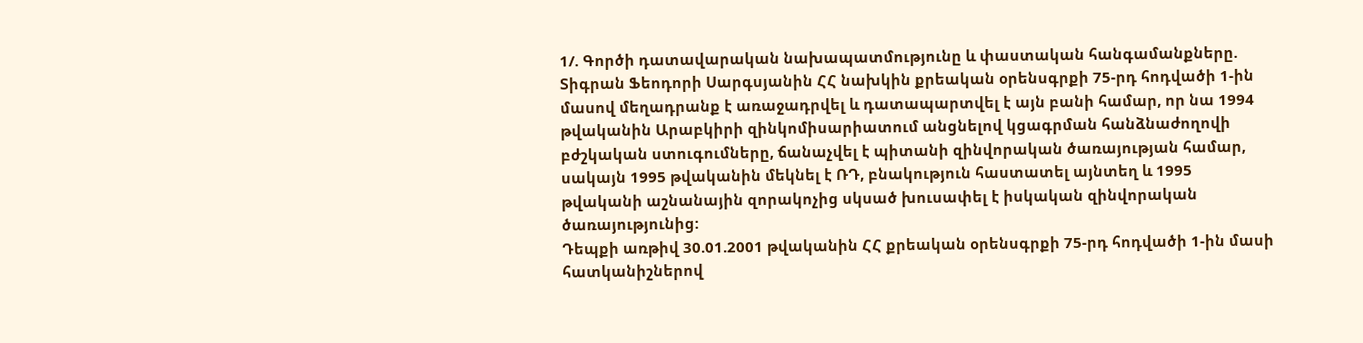1/. Գործի դատավարական նախապատմությունը և փաստական հանգամանքները.
Տիգրան Ֆեոդորի Սարգսյանին ՀՀ նախկին քրեական օրենսգրքի 75-րդ հոդվածի 1-ին մասով մեղադրանք է առաջադրվել և դատապարտվել է այն բանի համար, որ նա 1994 թվականին Արաբկիրի զինկոմիսարիատում անցնելով կցագրման հանձնաժողովի բժշկական ստուգումները, ճանաչվել է պիտանի զինվորական ծառայության համար, սակայն 1995 թվականին մեկնել է ՌԴ, բնակություն հաստատել այնտեղ և 1995 թվականի աշնանային զորակոչից սկսած խուսափել է իսկական զինվորական ծառայությունից:
Դեպքի առթիվ 30.01.2001 թվականին ՀՀ քրեական օրենսգրքի 75-րդ հոդվածի 1-ին մասի հատկանիշներով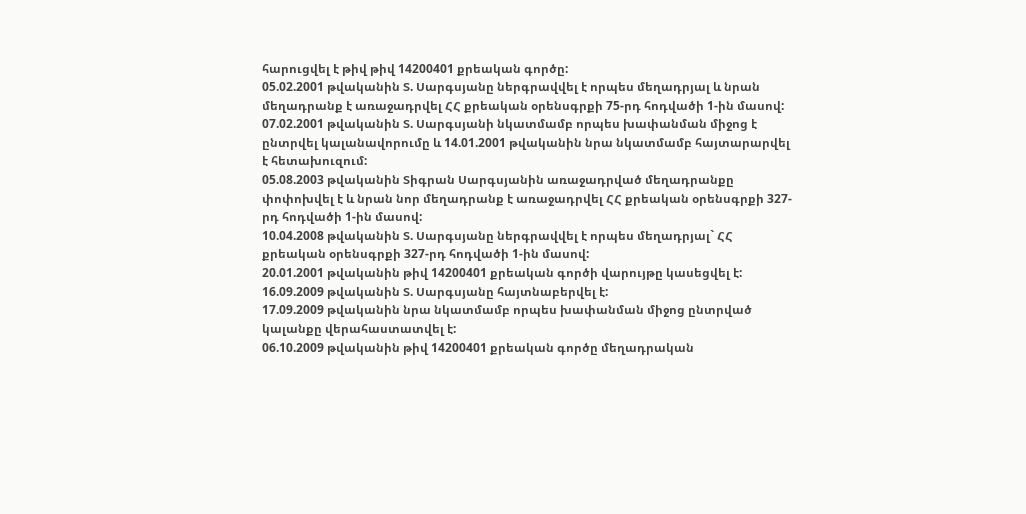հարուցվել է թիվ թիվ 14200401 քրեական գործը:
05.02.2001 թվականին Տ. Սարգսյանը ներգրավվել է որպես մեղադրյալ և նրան մեղադրանք է առաջադրվել ՀՀ քրեական օրենսգրքի 75-րդ հոդվածի 1-ին մասով:
07.02.2001 թվականին Տ. Սարգսյանի նկատմամբ որպես խափանման միջոց է ընտրվել կալանավորումը և 14.01.2001 թվականին նրա նկատմամբ հայտարարվել է հետախուզում:
05.08.2003 թվականին Տիգրան Սարգսյանին առաջադրված մեղադրանքը փոփոխվել է և նրան նոր մեղադրանք է առաջադրվել ՀՀ քրեական օրենսգրքի 327-րդ հոդվածի 1-ին մասով:
10.04.2008 թվականին Տ. Սարգսյանը ներգրավվել է որպես մեղադրյալ` ՀՀ քրեական օրենսգրքի 327-րդ հոդվածի 1-ին մասով:
20.01.2001 թվականին թիվ 14200401 քրեական գործի վարույթը կասեցվել է:
16.09.2009 թվականին Տ. Սարգսյանը հայտնաբերվել է:
17.09.2009 թվականին նրա նկատմամբ որպես խափանման միջոց ընտրված կալանքը վերահաստատվել է:
06.10.2009 թվականին թիվ 14200401 քրեական գործը մեղադրական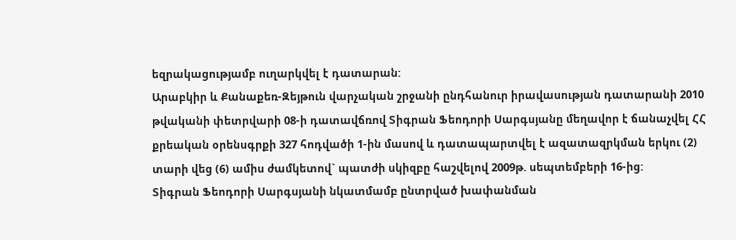եզրակացությամբ ուղարկվել է դատարան:
Արաբկիր և Քանաքեռ-Զեյթուն վարչական շրջանի ընդհանուր իրավասության դատարանի 2010 թվականի փետրվարի 08-ի դատավճռով Տիգրան Ֆեոդորի Սարգսյանը մեղավոր է ճանաչվել ՀՀ քրեական օրենսգրքի 327 հոդվածի 1-ին մասով և դատապարտվել է ազատազրկման երկու (2) տարի վեց (6) ամիս ժամկետով` պատժի սկիզբը հաշվելով 2009թ. սեպտեմբերի 16-ից:
Տիգրան Ֆեոդորի Սարգսյանի նկատմամբ ընտրված խափանման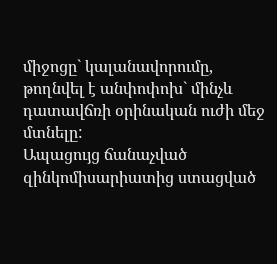միջոցը` կալանավորումը, թողնվել է անփոփոխ` մինչև դատավճռի օրինական ուժի մեջ մտնելը:
Ապացույց ճանաչված զինկոմիսարիատից ստացված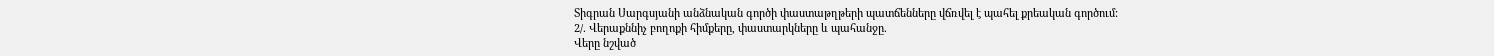Տիգրան Սարգսյանի անձնական գործի փաստաթղթերի պատճենները վճռվել է պահել քրեական գործում:
2/. Վերաքննիչ բողոքի հիմքերը, փաստարկները և պահանջը.
Վերը նշված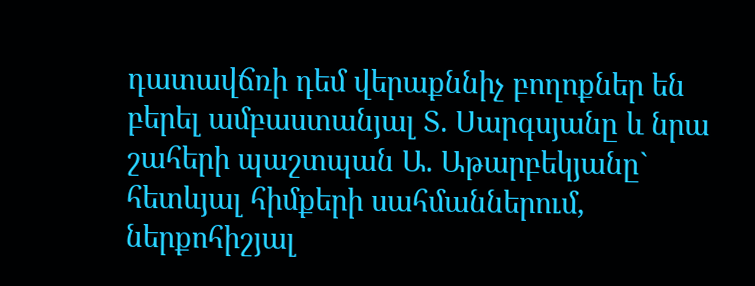դատավճռի դեմ վերաքննիչ բողոքներ են բերել ամբաստանյալ Տ. Սարգսյանը և նրա շահերի պաշտպան Ա. Աթարբեկյանը` հետևյալ հիմքերի սահմաններում, ներքոհիշյալ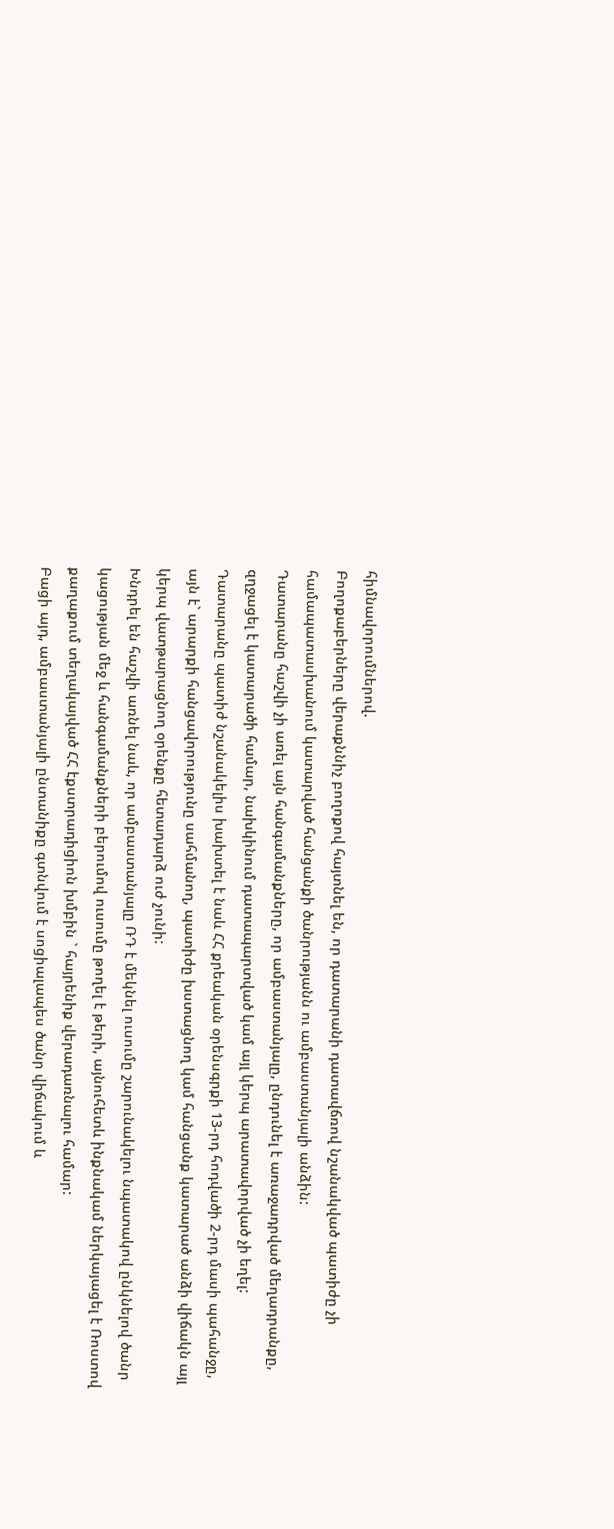հիմնավորումներով.
Բողոքաբերները վերաքննիչ բողոքով հայտնել են, որ դատարանի դատավճռով նշանակված պատիժը չի համապատասխանում կատարված հանցանքի ծանրությանն ու ամբաստանյալի անձին:
Դատարանը հաշվի չի առել այն հանգամանքները, որ ամբաստանյալը, ընդունել է առաջադրված մեղադրանքը, զղջացել է կատարածի համար, նախկինում դատապարտված կամ այլ կերպ արատավորված չի եղել:
Դատարանը պատիժ նշանակելիս խախտել է նաև ՀՀ քրեական օրենսգրքի 13-րդ հոդվածի 2-րդ մասի պահանջը, այն է` արարքի հանցավորությունը սահմանող, պատիժը խստացնող կամ հանցանք կատարած անձի վիճակն այլ կերպ վատթարացնող օրենքը հետադարձ ուժ չունի:
Խնդրել են հաշվի առնել նաև, որ ամբաստանյալը ՌԴ է մեկնել ուսումը շարունակելու նպատակով ընկնելով ծանր կացության մեջ և հանգամանքների բերումով ուսումը թողել է թերի, այնուհետև ինքնակամ ներկայացել է Ռոստով քաղաքում տեղակայված ՀՀ էքստրադիցիոն խմբին ` հայրենիք վերադառնալու համար:
Բացի այդ, ամբաստանյալի ընտանիքը գտնվում է սոցիալապես ծանր վիճակում և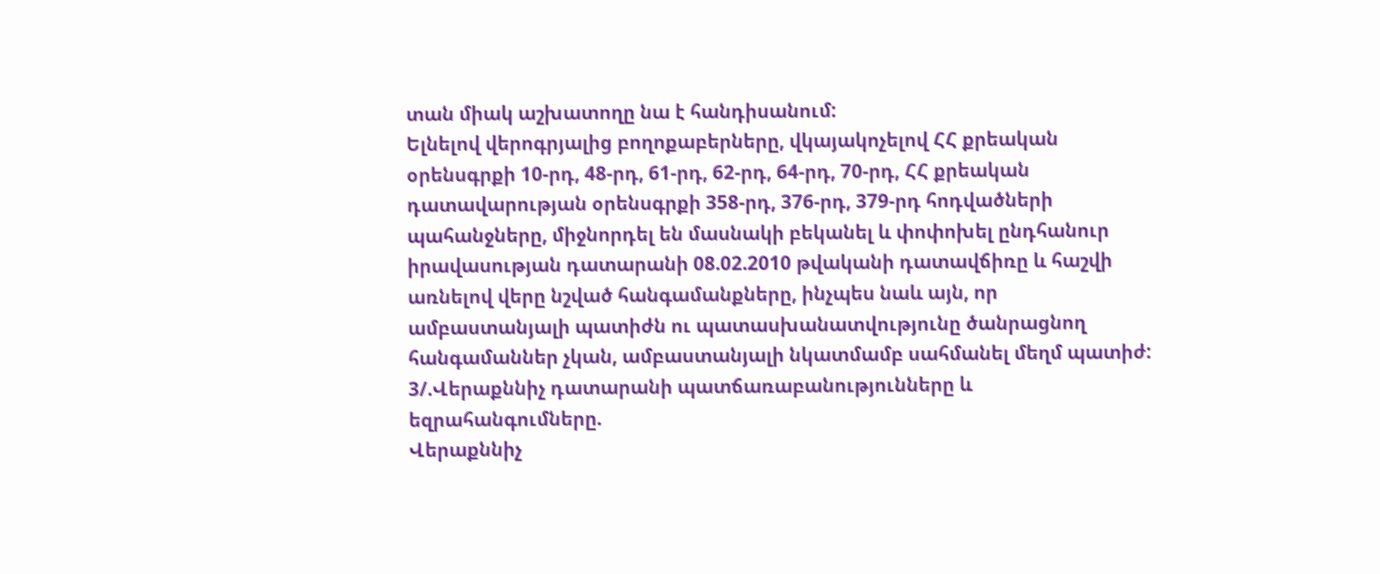տան միակ աշխատողը նա է հանդիսանում:
Ելնելով վերոգրյալից բողոքաբերները, վկայակոչելով ՀՀ քրեական օրենսգրքի 10-րդ, 48-րդ, 61-րդ, 62-րդ, 64-րդ, 70-րդ, ՀՀ քրեական դատավարության օրենսգրքի 358-րդ, 376-րդ, 379-րդ հոդվածների պահանջները, միջնորդել են մասնակի բեկանել և փոփոխել ընդհանուր իրավասության դատարանի 08.02.2010 թվականի դատավճիռը և հաշվի առնելով վերը նշված հանգամանքները, ինչպես նաև այն, որ ամբաստանյալի պատիժն ու պատասխանատվությունը ծանրացնող հանգամաններ չկան, ամբաստանյալի նկատմամբ սահմանել մեղմ պատիժ:
3/.Վերաքննիչ դատարանի պատճառաբանությունները և եզրահանգումները.
Վերաքննիչ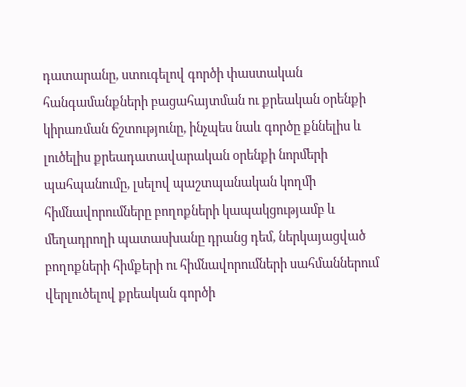դատարանը, ստուգելով գործի փաստական հանգամանքների բացահայտման ու քրեական օրենքի կիրառման ճշտությունը, ինչպես նաև գործը քննելիս և լուծելիս քրեադատավարական օրենքի նորմերի պահպանումը, լսելով պաշտպանական կողմի հիմնավորումները բողոքների կապակցությամբ և մեղադրողի պատասխանը դրանց դեմ, ներկայացված բողոքների հիմքերի ու հիմնավորումների սահմաններում վերլուծելով քրեական գործի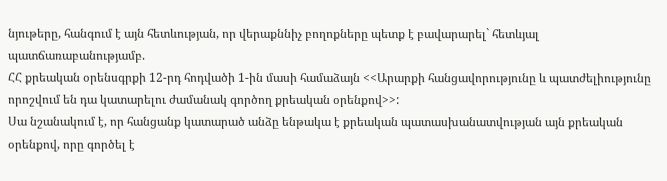նյութերը, հանգում է այն հետևության, որ վերաքննիչ բողոքները պետք է բավարարել` հետևյալ պատճառաբանությամբ.
ՀՀ քրեական օրենսգրքի 12-րդ հոդվածի 1-ին մասի համաձայն <<Արարքի հանցավորությունը և պատժելիությունը որոշվում են դա կատարելու ժամանակ գործող քրեական օրենքով>>:
Սա նշանակում է, որ հանցանք կատարած անձը ենթակա է քրեական պատասխանատվության այն քրեական օրենքով, որը գործել է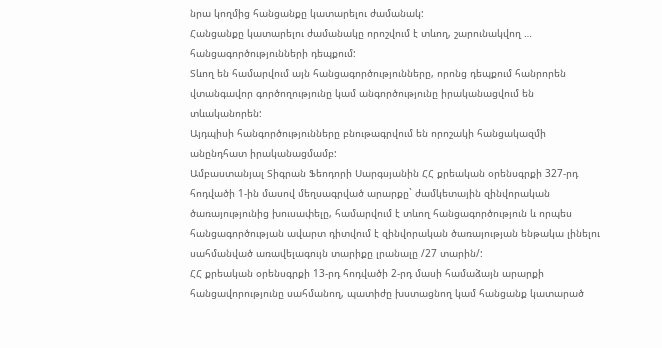նրա կողմից հանցանքը կատարելու ժամանակ:
Հանցանքը կատարելու ժամանակը որոշվում է տևող, շարունակվող … հանցագործությունների դեպքում:
Տևող են համարվում այն հանցագործությունները, որոնց դեպքում հանրորեն վտանգավոր գործողությունը կամ անգործությունը իրականացվում են տևականորեն:
Այդպիսի հանգործությունները բնութագրվում են որոշակի հանցակազմի անընդհատ իրականացմամբ:
Ամբաստանյալ Տիգրան Ֆեոդորի Սարգսյանին ՀՀ քրեական օրենսգրքի 327-րդ հոդվածի 1-ին մասով մեղսագրված արարքը` ժամկետային զինվորական ծառայությունից խուսափելը, համարվում է տևող հանցագործություն և որպես հանցագործության ավարտ դիտվում է զինվորական ծառայության ենթակա լինելու սահմանված առավելագույն տարիքը լրանալը /27 տարին/:
ՀՀ քրեական օրենսգրքի 13-րդ հոդվածի 2-րդ մասի համաձայն արարքի հանցավորությունը սահմանող, պատիժը խստացնող կամ հանցանք կատարած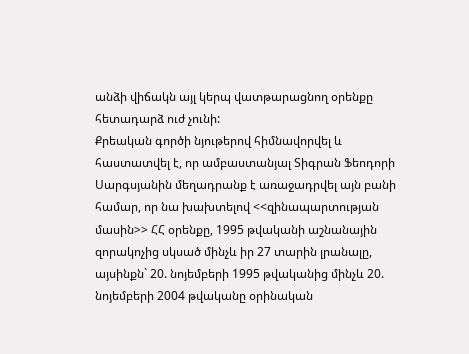անձի վիճակն այլ կերպ վատթարացնող օրենքը հետադարձ ուժ չունի:
Քրեական գործի նյութերով հիմնավորվել և հաստատվել է, որ ամբաստանյալ Տիգրան Ֆեոդորի Սարգսյանին մեղադրանք է առաջադրվել այն բանի համար, որ նա խախտելով <<զինապարտության մասին>> ՀՀ օրենքը, 1995 թվականի աշնանային զորակոչից սկսած մինչև իր 27 տարին լրանալը, այսինքն` 20. նոյեմբերի 1995 թվականից մինչև 20. նոյեմբերի 2004 թվականը օրինական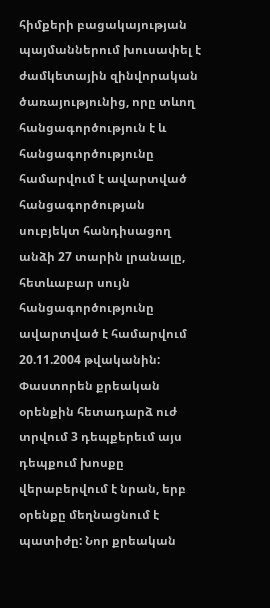հիմքերի բացակայության պայմաններում խուսափել է ժամկետային զինվորական ծառայությունից, որը տևող հանցագործություն է և հանցագործությունը համարվում է ավարտված հանցագործության սուբյեկտ հանդիսացող անձի 27 տարին լրանալը, հետևաբար սույն հանցագործությունը ավարտված է համարվում 20.11.2004 թվականին:
Փաստորեն քրեական օրենքին հետադարձ ուժ տրվում 3 դեպքերեւմ այս դեպքում խոսքը վերաբերվում է նրան, երբ օրենքը մեղնացնում է պատիժը: Նոր քրեական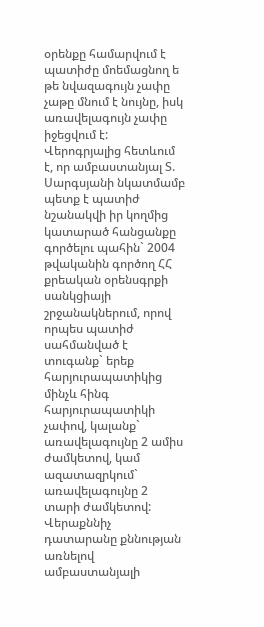օրենքը համարվում է պատիժը մոեմացնող ե թե նվազագույն չափը չաթը մնում է նույնը, իսկ առավելագույն չափը իջեցվում է:
Վերոգրյալից հետևում է, որ ամբաստանյալ Տ. Սարգսյանի նկատմամբ պետք է պատիժ նշանակվի իր կողմից կատարած հանցանքը գործելու պահին` 2004 թվականին գործող ՀՀ քրեական օրենսգրքի սանկցիայի շրջանակներում, որով որպես պատիժ սահմանված է տուգանք` երեք հարյուրապատիկից մինչև հինգ հարյուրապատիկի չափով, կալանք` առավելագույնը 2 ամիս ժամկետով, կամ ազատազրկում` առավելագույնը 2 տարի ժամկետով:
Վերաքննիչ դատարանը քննության առնելով ամբաստանյալի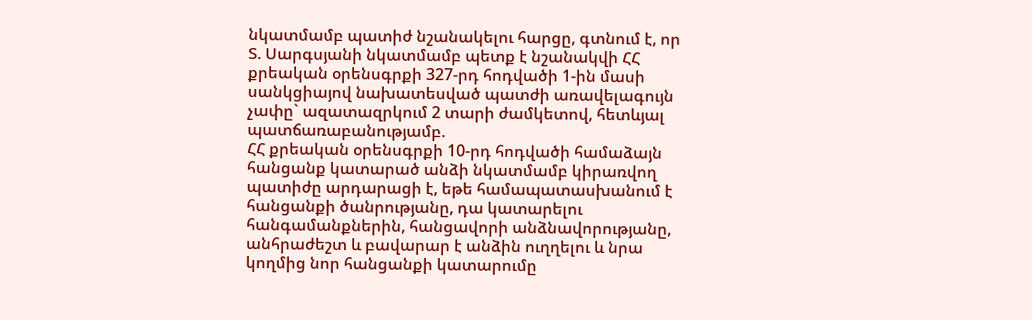նկատմամբ պատիժ նշանակելու հարցը, գտնում է, որ Տ. Սարգսյանի նկատմամբ պետք է նշանակվի ՀՀ քրեական օրենսգրքի 327-րդ հոդվածի 1-ին մասի սանկցիայով նախատեսված պատժի առավելագույն չափը` ազատազրկում 2 տարի ժամկետով, հետևյալ պատճառաբանությամբ.
ՀՀ քրեական օրենսգրքի 10-րդ հոդվածի համաձայն հանցանք կատարած անձի նկատմամբ կիրառվող պատիժը արդարացի է, եթե համապատասխանում է հանցանքի ծանրությանը, դա կատարելու հանգամանքներին, հանցավորի անձնավորությանը, անհրաժեշտ և բավարար է անձին ուղղելու և նրա կողմից նոր հանցանքի կատարումը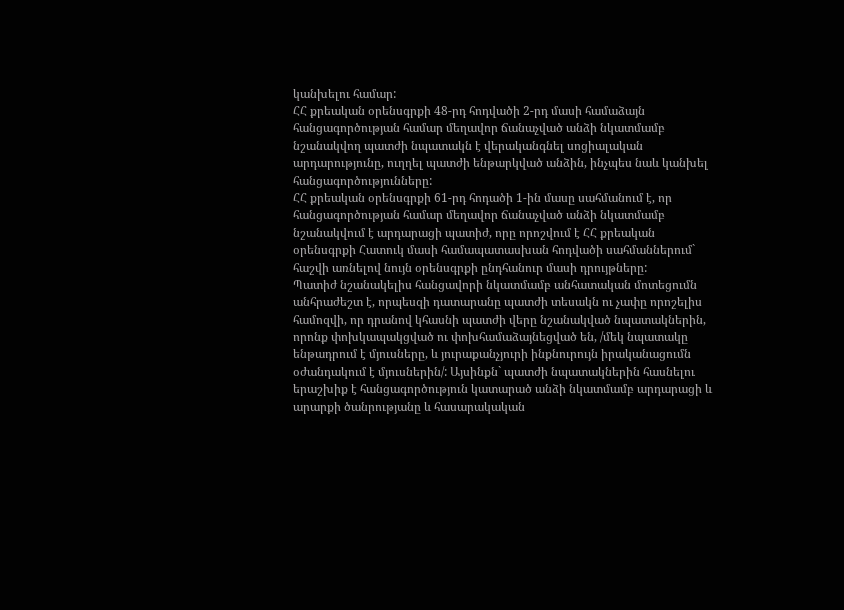կանխելու համար:
ՀՀ քրեական օրենսգրքի 48-րդ հոդվածի 2-րդ մասի համաձայն հանցագործության համար մեղավոր ճանաչված անձի նկատմամբ նշանակվող պատժի նպատակն է վերականգնել սոցիալական արդարությունը, ուղղել պատժի ենթարկված անձին, ինչպես նաև կանխել հանցագործությունները:
ՀՀ քրեական օրենսգրքի 61-րդ հոդածի 1-ին մասը սահմանում է, որ հանցագործության համար մեղավոր ճանաչված անձի նկատմամբ նշանակվում է արդարացի պատիժ, որը որոշվում է ՀՀ քրեական օրենսգրքի Հատուկ մասի համապատասխան հոդվածի սահմաններում` հաշվի առնելով նույն օրենսգրքի ընդհանուր մասի դրույթները:
Պատիժ նշանակելիս հանցավորի նկատմամբ անհատական մոտեցումն անհրաժեշտ է, որպեսզի դատարանը պատժի տեսակն ու չափը որոշելիս համոզվի, որ դրանով կհասնի պատժի վերը նշանակված նպատակներին, որոնք փոխկապակցված ու փոխհամաձայնեցված են, /մեկ նպատակը ենթադրում է մյուսները, և յուրաքանչյուրի ինքնուրույն իրականացումն օժանդակում է մյուսներին/: Այսինքն` պատժի նպատակներին հասնելու երաշխիք է հանցագործություն կատարած անձի նկատմամբ արդարացի և արարքի ծանրությանը և հասարակական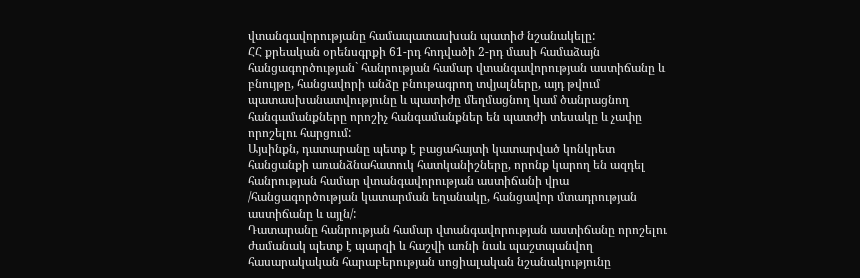վտանգավորությանը համապատասխան պատիժ նշանակելը:
ՀՀ քրեական օրենսգրքի 61-րդ հոդվածի 2-րդ մասի համաձայն հանցագործության` հանրության համար վտանգավորության աստիճանը և բնույթը, հանցավորի անձը բնութագրող տվյալները, այդ թվում պատասխանատվությունը և պատիժը մեղմացնող կամ ծանրացնող հանգամանքները որոշիչ հանգամանքներ են պատժի տեսակը և չափը որոշելու հարցում:
Այսինքն, դատարանը պետք է բացահայտի կատարված կոնկրետ հանցանքի առանձնահատուկ հատկանիշները, որոնք կարող են ազդել հանրության համար վտանգավորության աստիճանի վրա /հանցագործության կատարման եղանակը, հանցավոր մտադրության աստիճանը և այլն/:
Դատարանը հանրության համար վտանգավորության աստիճանը որոշելու ժամանակ պետք է պարզի և հաշվի առնի նաև պաշտպանվող հասարակական հարաբերության սոցիալական նշանակությունը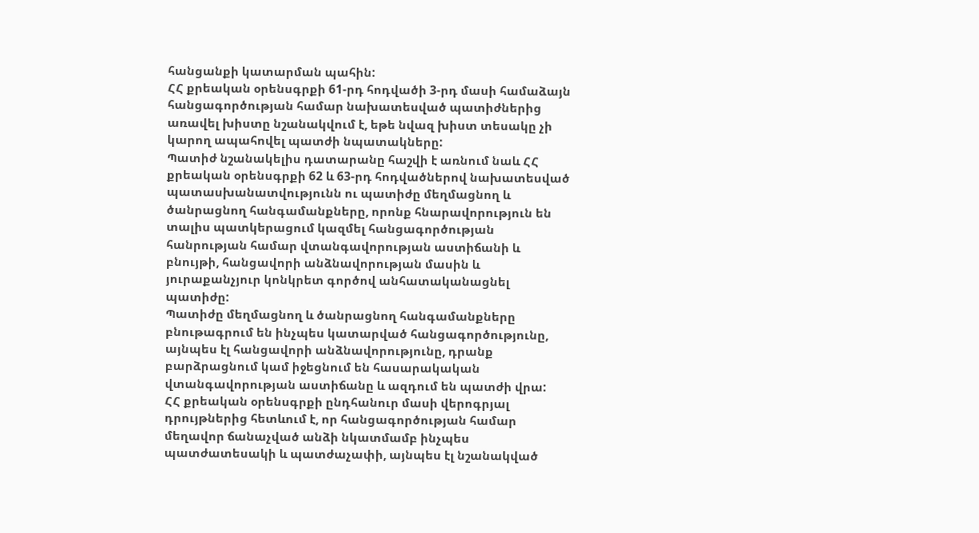հանցանքի կատարման պահին:
ՀՀ քրեական օրենսգրքի 61-րդ հոդվածի 3-րդ մասի համաձայն հանցագործության համար նախատեսված պատիժներից առավել խիստը նշանակվում է, եթե նվազ խիստ տեսակը չի կարող ապահովել պատժի նպատակները:
Պատիժ նշանակելիս դատարանը հաշվի է առնում նաև ՀՀ քրեական օրենսգրքի 62 և 63-րդ հոդվածներով նախատեսված պատասխանատվությունն ու պատիժը մեղմացնող և ծանրացնող հանգամանքները, որոնք հնարավորություն են տալիս պատկերացում կազմել հանցագործության հանրության համար վտանգավորության աստիճանի և բնույթի, հանցավորի անձնավորության մասին և յուրաքանչյուր կոնկրետ գործով անհատականացնել պատիժը:
Պատիժը մեղմացնող և ծանրացնող հանգամանքները բնութագրում են ինչպես կատարված հանցագործությունը, այնպես էլ հանցավորի անձնավորությունը, դրանք բարձրացնում կամ իջեցնում են հասարակական վտանգավորության աստիճանը և ազդում են պատժի վրա:
ՀՀ քրեական օրենսգրքի ընդհանուր մասի վերոգրյալ դրույթներից հետևում է, որ հանցագործության համար մեղավոր ճանաչված անձի նկատմամբ ինչպես պատժատեսակի և պատժաչափի, այնպես էլ նշանակված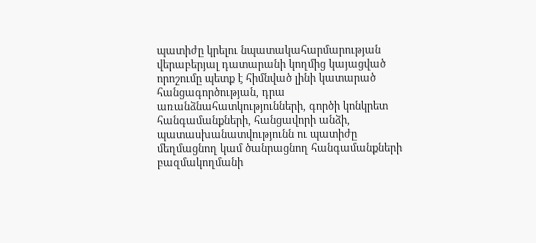պատիժը կրելու նպատակահարմարության վերաբերյալ դատարանի կողմից կայացված որոշումը պետք է հիմնված լինի կատարած հանցագործության, դրա առանձնահատկությունների, գործի կոնկրետ հանգամանքների, հանցավորի անձի, պատասխանատվությունն ու պատիժը մեղմացնող կամ ծանրացնող հանգամանքների բազմակողմանի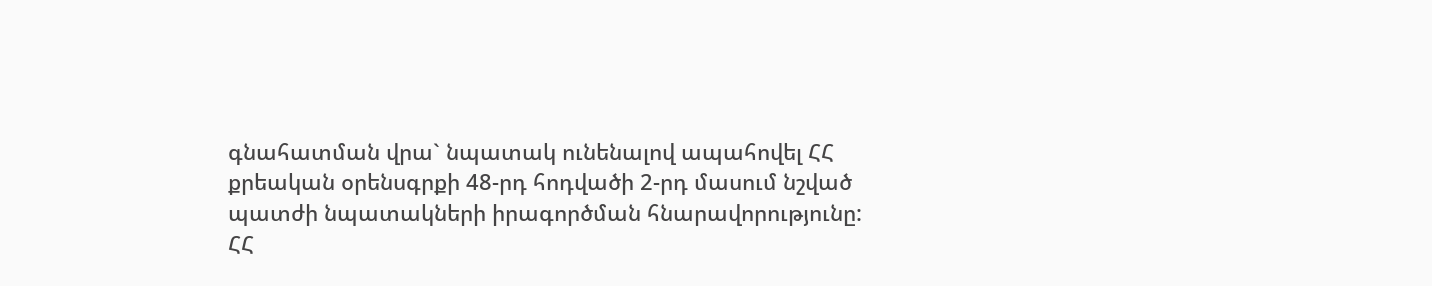գնահատման վրա` նպատակ ունենալով ապահովել ՀՀ քրեական օրենսգրքի 48-րդ հոդվածի 2-րդ մասում նշված պատժի նպատակների իրագործման հնարավորությունը:
ՀՀ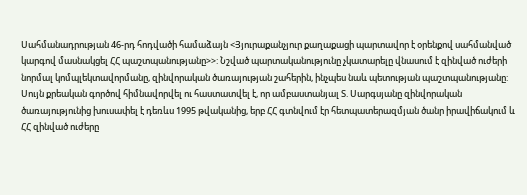Սահմանադրության 46-րդ հոդվածի համաձայն <Յյուրաքանչյուր քաղաքացի պարտավոր է օրենքով սահմանված կարգով մասնակցել ՀՀ պաշտպանությանը>>: Նշված պարտականությունը չկատարելը վնասում է զինված ուժերի նորմալ կոմպլեկտավորմանը, զինվորական ծառայության շահերին, ինչպես նաև պետության պաշտպանությանը:
Սույն քրեական գործով հիմնավորվել ու հաստատվել է, որ ամբաստանյալ Տ. Սարգսյանը զինվորական ծառայությունից խուսափել է դեռևս 1995 թվականից, երբ ՀՀ գտնվում էր հետպատերազմյան ծանր իրավիճակում և ՀՀ զինված ուժերը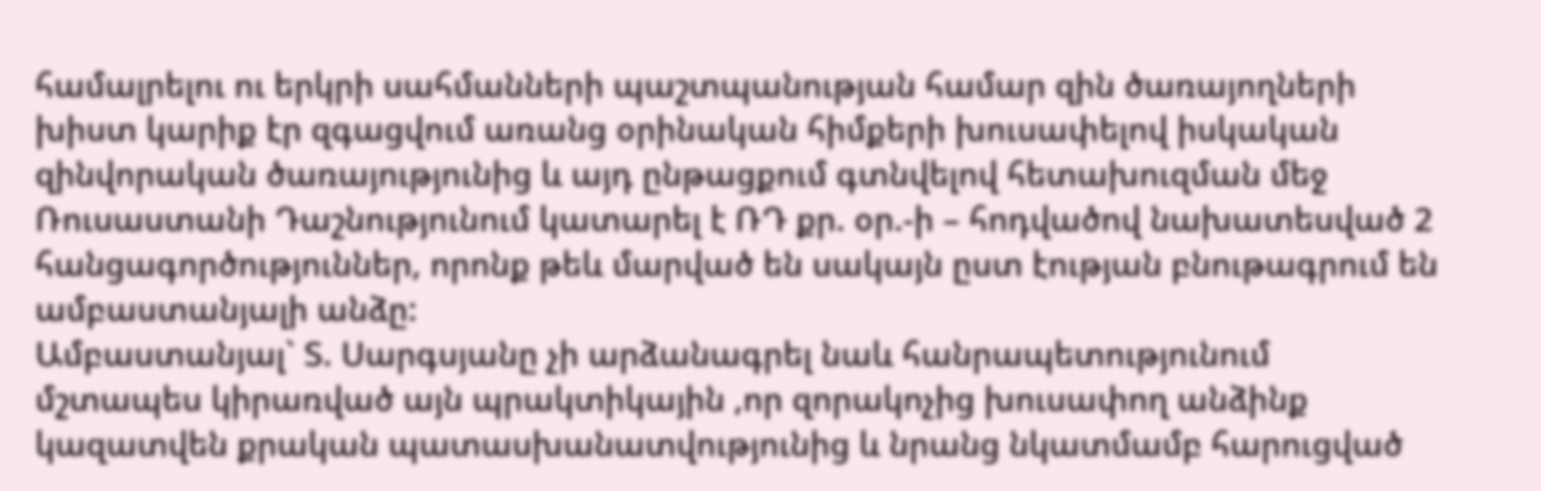համալրելու ու երկրի սահմանների պաշտպանության համար զին ծառայողների խիստ կարիք էր զգացվում առանց օրինական հիմքերի խուսափելով իսկական զինվորական ծառայությունից և այդ ընթացքում գտնվելով հետախուզման մեջ Ռուսաստանի Դաշնությունում կատարել է ՌԴ քր. օր.-ի – հոդվածով նախատեսված 2 հանցագործություններ, որոնք թեև մարված են սակայն ըստ էության բնութագրում են ամբաստանյալի անձը:
Ամբաստանյալ` Տ. Սարգսյանը չի արձանագրել նաև հանրապետությունում մշտապես կիրառված այն պրակտիկային ,որ զորակոչից խուսափող անձինք կազատվեն քրական պատասխանատվությունից և նրանց նկատմամբ հարուցված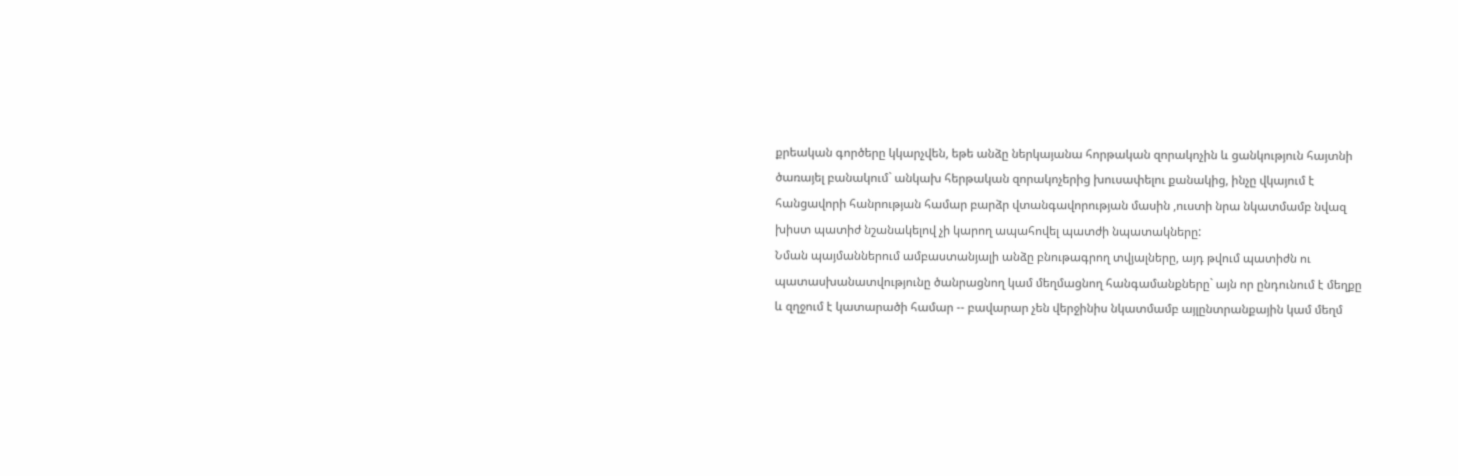քրեական գործերը կկարչվեն, եթե անձը ներկայանա հորթական զորակոչին և ցանկություն հայտնի ծառայել բանակում` անկախ հերթական զորակոչերից խուսափելու քանակից, ինչը վկայում է հանցավորի հանրության համար բարձր վտանգավորության մասին ,ուստի նրա նկատմամբ նվազ խիստ պատիժ նշանակելով չի կարող ապահովել պատժի նպատակները:
Նման պայմաններում ամբաստանյալի անձը բնութագրող տվյալները, այդ թվում պատիժն ու պատասխանատվությունը ծանրացնող կամ մեղմացնող հանգամանքները` այն որ ընդունում է մեղքը և զղջում է կատարածի համար -- բավարար չեն վերջինիս նկատմամբ այլընտրանքային կամ մեղմ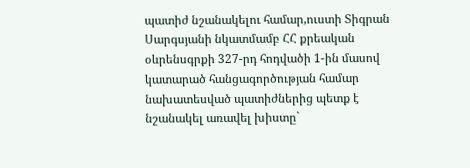պատիժ նշանակելու համար,ուստի Տիգրան Սարգսյանի նկատմամբ ՀՀ քրեական օևրենսգրքի 327-րդ հոդվածի 1-ին մասով կատարած հանցագործության համար նախատեսված պատիժներից պետք է նշանակել առավել խիստը`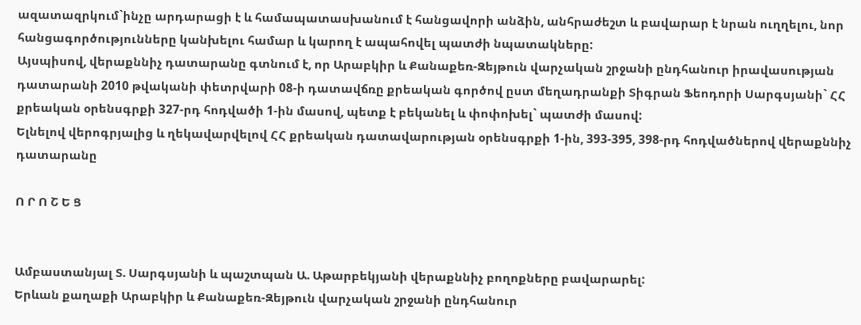ազատազրկում`ինչը արդարացի է և համապատասխանում է հանցավորի անձին, անհրաժեշտ և բավարար է նրան ուղղելու, նոր հանցագործությունները կանխելու համար և կարող է ապահովել պատժի նպատակները:
Այսպիսով, վերաքննիչ դատարանը գտնում է, որ Արաբկիր և Քանաքեռ-Զեյթուն վարչական շրջանի ընդհանուր իրավասության դատարանի 2010 թվականի փետրվարի 08-ի դատավճռը քրեական գործով ըստ մեղադրանքի Տիգրան Ֆեոդորի Սարգսյանի` ՀՀ քրեական օրենսգրքի 327-րդ հոդվածի 1-ին մասով, պետք է բեկանել և փոփոխել` պատժի մասով:
Ելնելով վերոգրյալից և ղեկավարվելով ՀՀ քրեական դատավարության օրենսգրքի 1-ին, 393-395, 398-րդ հոդվածներով վերաքննիչ դատարանը

Ո Ր Ո Շ Ե Ց


Ամբաստանյալ Տ. Սարգսյանի և պաշտպան Ա. Աթարբեկյանի վերաքննիչ բողոքները բավարարել:
Երևան քաղաքի Արաբկիր և Քանաքեռ-Զեյթուն վարչական շրջանի ընդհանուր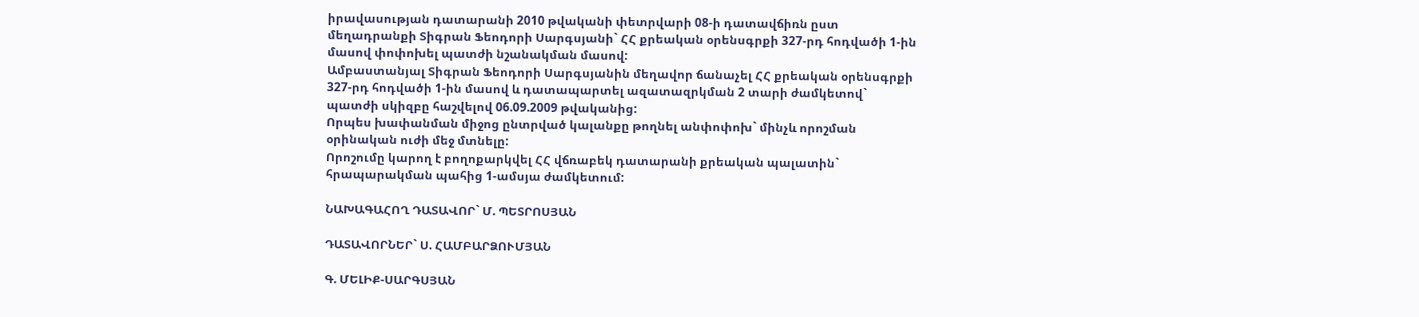իրավասության դատարանի 2010 թվականի փետրվարի 08-ի դատավճիռն ըստ մեղադրանքի Տիգրան Ֆեոդորի Սարգսյանի` ՀՀ քրեական օրենսգրքի 327-րդ հոդվածի 1-ին մասով փոփոխել պատժի նշանակման մասով:
Ամբաստանյալ Տիգրան Ֆեոդորի Սարգսյանին մեղավոր ճանաչել ՀՀ քրեական օրենսգրքի 327-րդ հոդվածի 1-ին մասով և դատապարտել ազատազրկման 2 տարի ժամկետով` պատժի սկիզբը հաշվելով 06.09.2009 թվականից:
Որպես խափանման միջոց ընտրված կալանքը թողնել անփոփոխ` մինչև որոշման օրինական ուժի մեջ մտնելը:
Որոշումը կարող է բողոքարկվել ՀՀ վճռաբեկ դատարանի քրեական պալատին` հրապարակման պահից 1-ամսյա ժամկետում:

ՆԱԽԱԳԱՀՈՂ ԴԱՏԱՎՈՐ` Մ. ՊԵՏՐՈՍՅԱՆ

ԴԱՏԱՎՈՐՆԵՐ` Ս. ՀԱՄԲԱՐՁՈՒՄՅԱՆ

Գ. ՄԵԼԻՔ-ՍԱՐԳՍՅԱՆ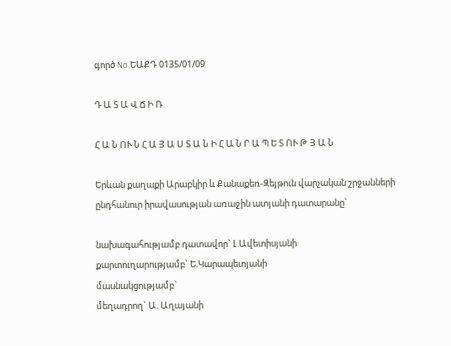գործ No ԵԱՔԴ 0135/01/09

Դ Ա Տ Ա Վ Ճ Ի Ռ

Հ Ա Ն ՈՒ Ն Հ Ա Յ Ա Ս Տ Ա Ն Ի Հ Ա Ն Ր Ա Պ Ե Տ ՈՒ Թ Յ Ա Ն

Երևան քաղաքի Արաբկիր և Քանաքեռ-Զեյթուն վարչական շրջանների
ընդհանուր իրավասության առաջին ատյանի դատարանը`

նախագահությամբ դատավոր` Լ.Ավետիսյանի
քարտուղարությամբ` Ե.Կարապետյանի
մասնակցությամբ`
մեղադրող` Ա. Աղայանի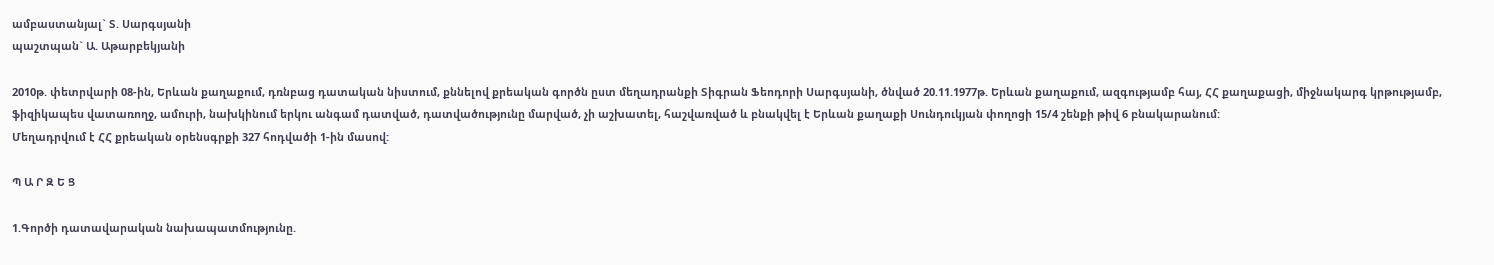ամբաստանյալ` Տ. Սարգսյանի
պաշտպան` Ա. Աթարբեկյանի

2010թ. փետրվարի 08-ին, Երևան քաղաքում, դռնբաց դատական նիստում, քննելով քրեական գործն ըստ մեղադրանքի Տիգրան Ֆեոդորի Սարգսյանի, ծնված 20.11.1977թ. Երևան քաղաքում, ազգությամբ հայ, ՀՀ քաղաքացի, միջնակարգ կրթությամբ, ֆիզիկապես վատառողջ, ամուրի, նախկինում երկու անգամ դատված, դատվածությունը մարված, չի աշխատել, հաշվառված և բնակվել է Երևան քաղաքի Սունդուկյան փողոցի 15/4 շենքի թիվ 6 բնակարանում:
Մեղադրվում է ՀՀ քրեական օրենսգրքի 327 հոդվածի 1-ին մասով:

Պ Ա Ր Զ Ե Ց

1.Գործի դատավարական նախապատմությունը.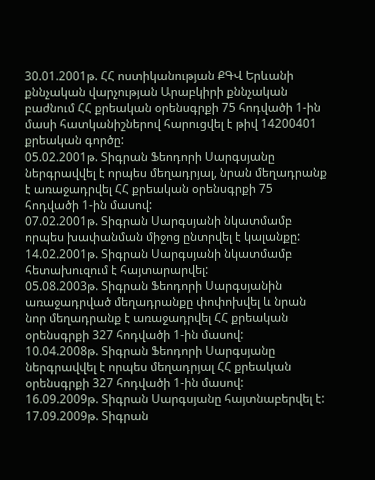30.01.2001թ. ՀՀ ոստիկանության ՔԳՎ Երևանի քննչական վարչության Արաբկիրի քննչական բաժնում ՀՀ քրեական օրենսգրքի 75 հոդվածի 1-ին մասի հատկանիշներով հարուցվել է թիվ 14200401 քրեական գործը:
05.02.2001թ. Տիգրան Ֆեոդորի Սարգսյանը ներգրավվել է որպես մեղադրյալ, նրան մեղադրանք է առաջադրվել ՀՀ քրեական օրենսգրքի 75 հոդվածի 1-ին մասով:
07.02.2001թ. Տիգրան Սարգսյանի նկատմամբ որպես խափանման միջոց ընտրվել է կալանքը:
14.02.2001թ. Տիգրան Սարգսյանի նկատմամբ հետախուզում է հայտարարվել:
05.08.2003թ. Տիգրան Ֆեոդորի Սարգսյանին առաջադրված մեղադրանքը փոփոխվել և նրան նոր մեղադրանք է առաջադրվել ՀՀ քրեական օրենսգրքի 327 հոդվածի 1-ին մասով:
10.04.2008թ. Տիգրան Ֆեոդորի Սարգսյանը ներգրավվել է որպես մեղադրյալ ՀՀ քրեական օրենսգրքի 327 հոդվածի 1-ին մասով:
16.09.2009թ. Տիգրան Սարգսյանը հայտնաբերվել է:
17.09.2009թ. Տիգրան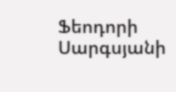Ֆեոդորի Սարգսյանի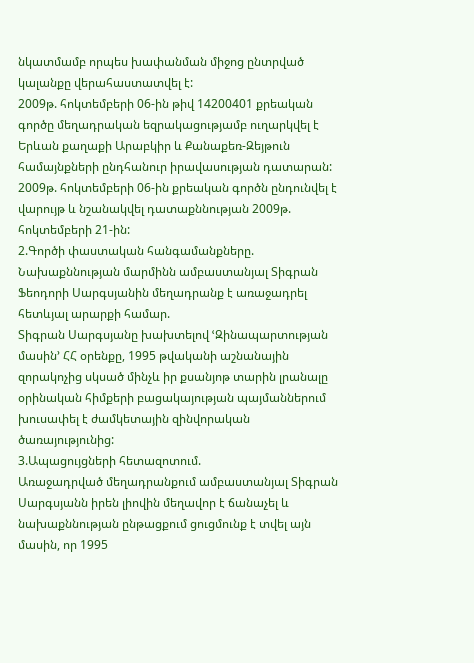նկատմամբ որպես խափանման միջոց ընտրված կալանքը վերահաստատվել է:
2009թ. հոկտեմբերի 06-ին թիվ 14200401 քրեական գործը մեղադրական եզրակացությամբ ուղարկվել է Երևան քաղաքի Արաբկիր և Քանաքեռ-Զեյթուն համայնքների ընդհանուր իրավասության դատարան:
2009թ. հոկտեմբերի 06-ին քրեական գործն ընդունվել է վարույթ և նշանակվել դատաքննության 2009թ. հոկտեմբերի 21-ին:
2.Գործի փաստական հանգամանքները.
Նախաքննության մարմինն ամբաստանյալ Տիգրան Ֆեոդորի Սարգսյանին մեղադրանք է առաջադրել հետևյալ արարքի համար.
Տիգրան Սարգսյանը խախտելով ՙԶինապարտության մասին՚ ՀՀ օրենքը, 1995 թվականի աշնանային զորակոչից սկսած մինչև իր քսանյոթ տարին լրանալը օրինական հիմքերի բացակայության պայմաններում խուսափել է ժամկետային զինվորական ծառայությունից:
3.Ապացույցների հետազոտում.
Առաջադրված մեղադրանքում ամբաստանյալ Տիգրան Սարգսյանն իրեն լիովին մեղավոր է ճանաչել և նախաքննության ընթացքում ցուցմունք է տվել այն մասին, որ 1995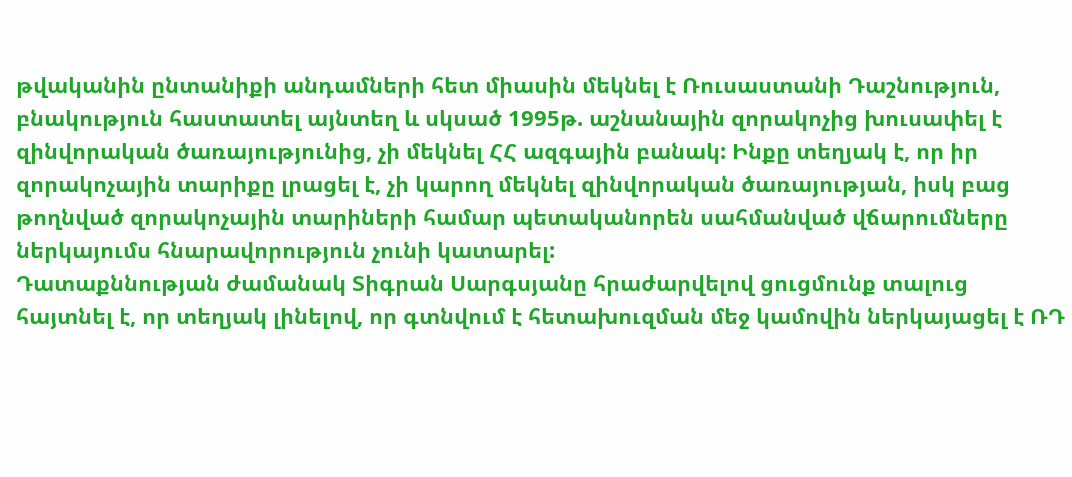թվականին ընտանիքի անդամների հետ միասին մեկնել է Ռուսաստանի Դաշնություն, բնակություն հաստատել այնտեղ և սկսած 1995թ. աշնանային զորակոչից խուսափել է զինվորական ծառայությունից, չի մեկնել ՀՀ ազգային բանակ: Ինքը տեղյակ է, որ իր զորակոչային տարիքը լրացել է, չի կարող մեկնել զինվորական ծառայության, իսկ բաց թողնված զորակոչային տարիների համար պետականորեն սահմանված վճարումները ներկայումս հնարավորություն չունի կատարել:
Դատաքննության ժամանակ Տիգրան Սարգսյանը հրաժարվելով ցուցմունք տալուց հայտնել է, որ տեղյակ լինելով, որ գտնվում է հետախուզման մեջ կամովին ներկայացել է ՌԴ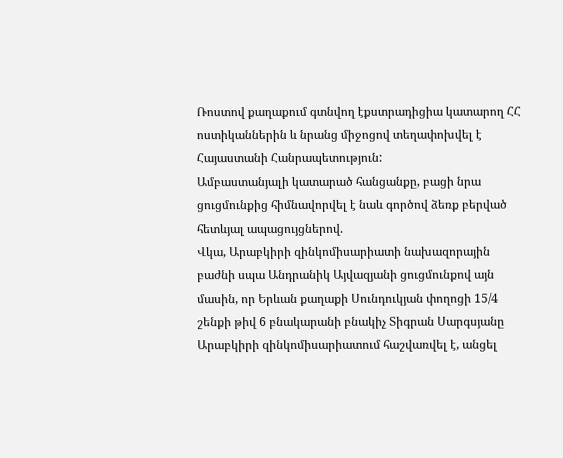Ռոստով քաղաքում գտնվող էքստրադիցիա կատարող ՀՀ ոստիկաններին և նրանց միջոցով տեղափոխվել է Հայաստանի Հանրապետություն:
Ամբաստանյալի կատարած հանցանքը, բացի նրա ցուցմունքից հիմնավորվել է նաև գործով ձեռք բերված հետևյալ ապացույցներով.
Վկա, Արաբկիրի զինկոմիսարիատի նախազորային բաժնի սպա Անդրանիկ Այվազյանի ցուցմունքով այն մասին, որ Երևան քաղաքի Սունդուկյան փողոցի 15/4 շենքի թիվ 6 բնակարանի բնակիչ Տիգրան Սարգսյանը Արաբկիրի զինկոմիսարիատում հաշվառվել է, անցել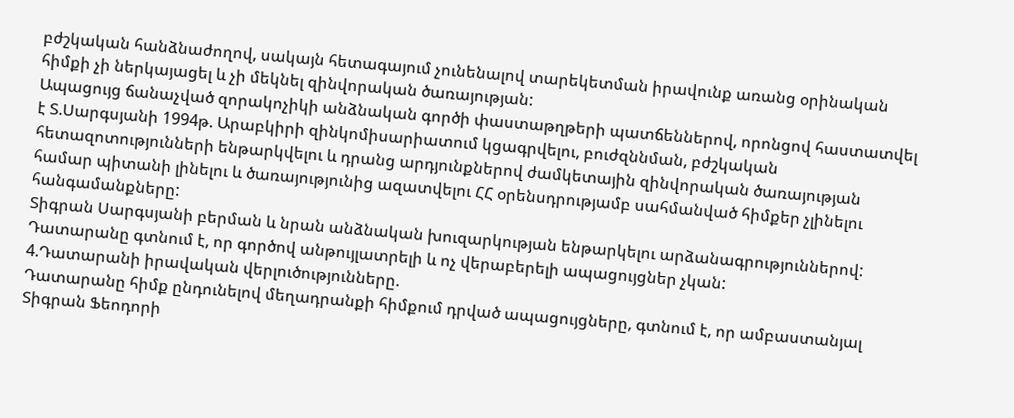բժշկական հանձնաժողով, սակայն հետագայում չունենալով տարեկետման իրավունք առանց օրինական հիմքի չի ներկայացել և չի մեկնել զինվորական ծառայության:
Ապացույց ճանաչված զորակոչիկի անձնական գործի փաստաթղթերի պատճեններով, որոնցով հաստատվել է Տ.Սարգսյանի 1994թ. Արաբկիրի զինկոմիսարիատում կցագրվելու, բուժզննման, բժշկական հետազոտությունների ենթարկվելու և դրանց արդյունքներով ժամկետային զինվորական ծառայության համար պիտանի լինելու և ծառայությունից ազատվելու ՀՀ օրենսդրությամբ սահմանված հիմքեր չլինելու հանգամանքները:
Տիգրան Սարգսյանի բերման և նրան անձնական խուզարկության ենթարկելու արձանագրություններով:
Դատարանը գտնում է, որ գործով անթույլատրելի և ոչ վերաբերելի ապացույցներ չկան:
4.Դատարանի իրավական վերլուծությունները.
Դատարանը հիմք ընդունելով մեղադրանքի հիմքում դրված ապացույցները, գտնում է, որ ամբաստանյալ Տիգրան Ֆեոդորի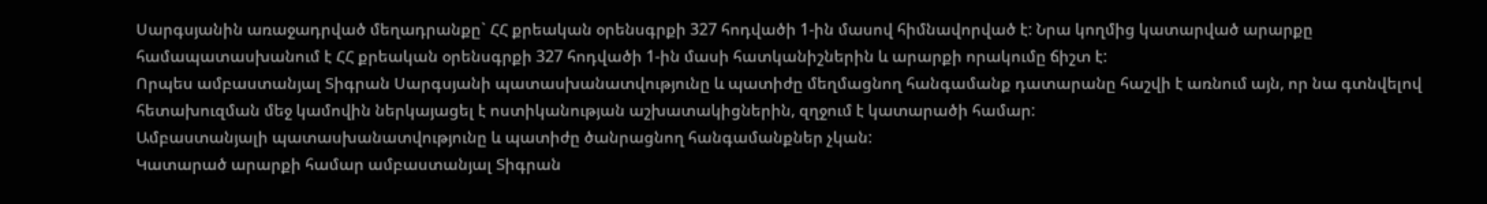Սարգսյանին առաջադրված մեղադրանքը` ՀՀ քրեական օրենսգրքի 327 հոդվածի 1-ին մասով հիմնավորված է: Նրա կողմից կատարված արարքը համապատասխանում է ՀՀ քրեական օրենսգրքի 327 հոդվածի 1-ին մասի հատկանիշներին և արարքի որակումը ճիշտ է:
Որպես ամբաստանյալ Տիգրան Սարգսյանի պատասխանատվությունը և պատիժը մեղմացնող հանգամանք դատարանը հաշվի է առնում այն, որ նա գտնվելով հետախուզման մեջ կամովին ներկայացել է ոստիկանության աշխատակիցներին, զղջում է կատարածի համար:
Ամբաստանյալի պատասխանատվությունը և պատիժը ծանրացնող հանգամանքներ չկան:
Կատարած արարքի համար ամբաստանյալ Տիգրան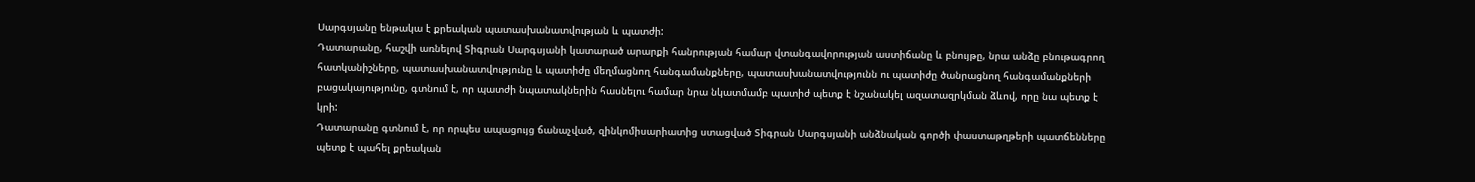Սարգսյանը ենթակա է քրեական պատասխանատվության և պատժի:
Դատարանը, հաշվի առնելով Տիգրան Սարգսյանի կատարած արարքի հանրության համար վտանգավորության աստիճանը և բնույթը, նրա անձը բնութագրող հատկանիշները, պատասխանատվությունը և պատիժը մեղմացնող հանգամանքները, պատասխանատվությունն ու պատիժը ծանրացնող հանգամանքների բացակայությունը, գտնում է, որ պատժի նպատակներին հասնելու համար նրա նկատմամբ պատիժ պետք է նշանակել ազատազրկման ձևով, որը նա պետք է կրի:
Դատարանը գտնում է, որ որպես ապացույց ճանաչված, զինկոմիսարիատից ստացված Տիգրան Սարգսյանի անձնական գործի փաստաթղթերի պատճենները պետք է պահել քրեական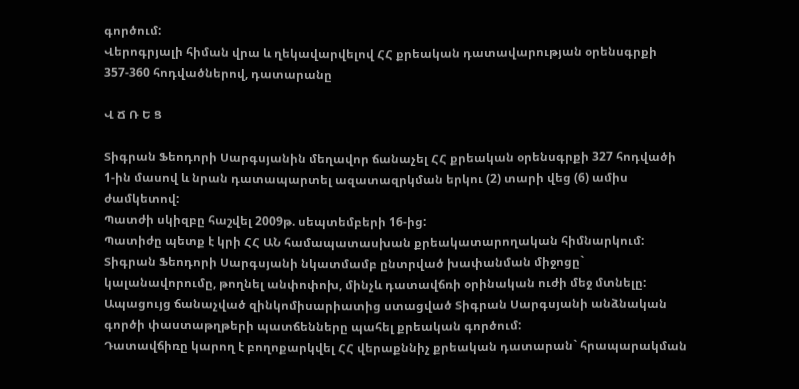գործում:
Վերոգրյալի հիման վրա և ղեկավարվելով ՀՀ քրեական դատավարության օրենսգրքի 357-360 հոդվածներով, դատարանը

Վ Ճ Ռ Ե Ց

Տիգրան Ֆեոդորի Սարգսյանին մեղավոր ճանաչել ՀՀ քրեական օրենսգրքի 327 հոդվածի 1-ին մասով և նրան դատապարտել ազատազրկման երկու (2) տարի վեց (6) ամիս ժամկետով:
Պատժի սկիզբը հաշվել 2009թ. սեպտեմբերի 16-ից:
Պատիժը պետք է կրի ՀՀ ԱՆ համապատասխան քրեակատարողական հիմնարկում:
Տիգրան Ֆեոդորի Սարգսյանի նկատմամբ ընտրված խափանման միջոցը` կալանավորումը, թողնել անփոփոխ, մինչև դատավճռի օրինական ուժի մեջ մտնելը:
Ապացույց ճանաչված զինկոմիսարիատից ստացված Տիգրան Սարգսյանի անձնական գործի փաստաթղթերի պատճենները պահել քրեական գործում:
Դատավճիռը կարող է բողոքարկվել ՀՀ վերաքննիչ քրեական դատարան` հրապարակման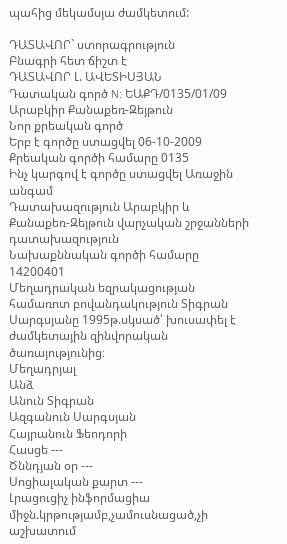պահից մեկամսյա ժամկետում:

ԴԱՏԱՎՈՐ` ստորագրություն
Բնագրի հետ ճիշտ է
ԴԱՏԱՎՈՐ Լ. ԱՎԵՏԻՍՅԱՆ
Դատական գործ N: ԵԱՔԴ/0135/01/09
Արաբկիր Քանաքեռ-Զեյթուն
Նոր քրեական գործ
Երբ է գործը ստացվել 06-10-2009
Քրեական գործի համարը 0135
Ինչ կարգով է գործը ստացվել Առաջին անգամ
Դատախազություն Արաբկիր և Քանաքեռ-Զեյթուն վարչական շրջանների դատախազություն
Նախաքննական գործի համարը 14200401
Մեղադրական եզրակացության համառոտ բովանդակություն Տիգրան Սարգսյանը 1995թ.սկսած՝ խուսափել է ժամկետային զինվորական ծառայությունից։
Մեղադրյալ
Անձ
Անուն Տիգրան
Ազգանուն Սարգսյան
Հայրանուն Ֆեոդորի
Հասցե ---
Ծննդյան օր ---
Սոցիալական քարտ ---
Լրացուցիչ ինֆորմացիա միջն.կրթությամբ,չամուսնացած,չի աշխատում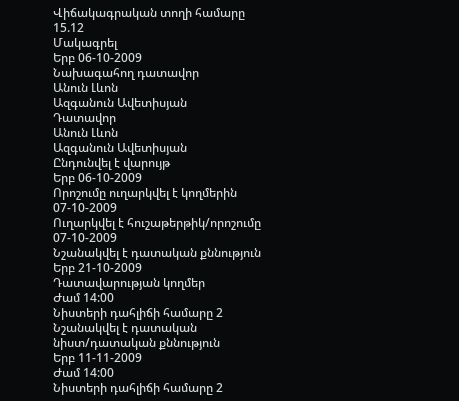Վիճակագրական տողի համարը 15.12
Մակագրել
Երբ 06-10-2009
Նախագահող դատավոր
Անուն Լևոն
Ազգանուն Ավետիսյան
Դատավոր
Անուն Լևոն
Ազգանուն Ավետիսյան
Ընդունվել է վարույթ
Երբ 06-10-2009
Որոշումը ուղարկվել է կողմերին 07-10-2009
Ուղարկվել է հուշաթերթիկ/որոշումը 07-10-2009
Նշանակվել է դատական քննություն
Երբ 21-10-2009
Դատավարության կողմեր
Ժամ 14:00
Նիստերի դահլիճի համարը 2
Նշանակվել է դատական նիստ/դատական քննություն
Երբ 11-11-2009
Ժամ 14:00
Նիստերի դահլիճի համարը 2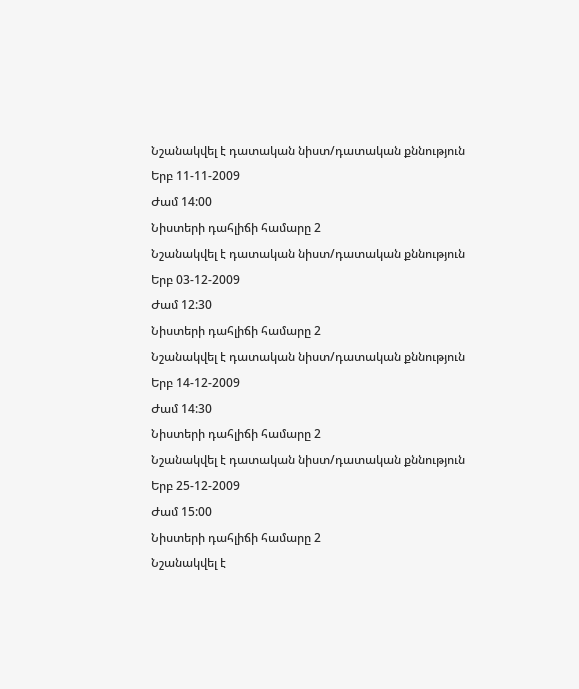Նշանակվել է դատական նիստ/դատական քննություն
Երբ 11-11-2009
Ժամ 14:00
Նիստերի դահլիճի համարը 2
Նշանակվել է դատական նիստ/դատական քննություն
Երբ 03-12-2009
Ժամ 12:30
Նիստերի դահլիճի համարը 2
Նշանակվել է դատական նիստ/դատական քննություն
Երբ 14-12-2009
Ժամ 14:30
Նիստերի դահլիճի համարը 2
Նշանակվել է դատական նիստ/դատական քննություն
Երբ 25-12-2009
Ժամ 15:00
Նիստերի դահլիճի համարը 2
Նշանակվել է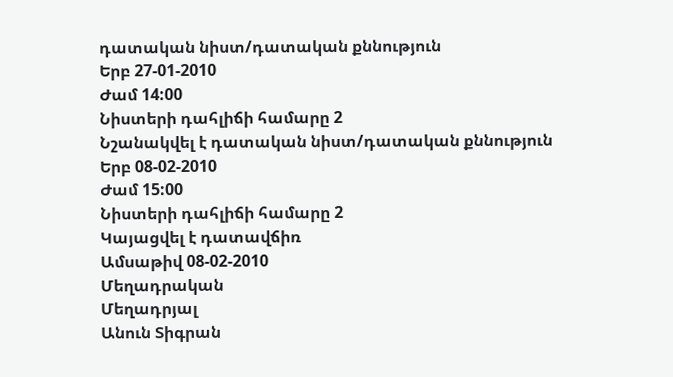դատական նիստ/դատական քննություն
Երբ 27-01-2010
Ժամ 14:00
Նիստերի դահլիճի համարը 2
Նշանակվել է դատական նիստ/դատական քննություն
Երբ 08-02-2010
Ժամ 15:00
Նիստերի դահլիճի համարը 2
Կայացվել է դատավճիռ
Ամսաթիվ 08-02-2010
Մեղադրական
Մեղադրյալ
Անուն Տիգրան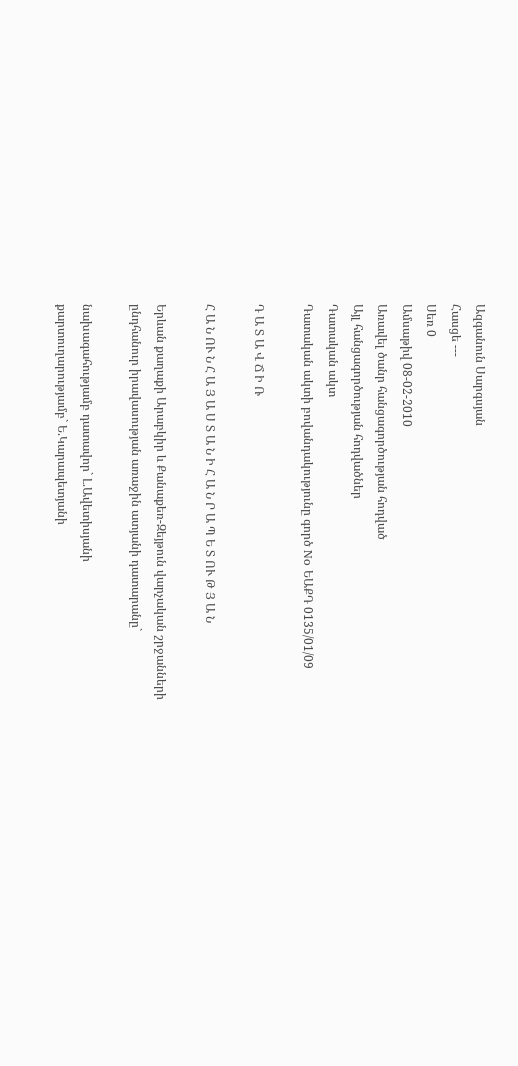Ազգանուն Սարգսյան
Հասցե ---
Սեռ 0
Ամսաթիվ 08-02-2010
Առավել ծանր հանցագործության հոդված
Այլ հանցագործության հոդվածներ
Դատական ակտ
Դատական ակտի բովանդակությունը գործ No ԵԱՔԴ 0135/01/09

Դ Ա Տ Ա Վ Ճ Ի Ռ

Հ Ա Ն ՈՒ Ն Հ Ա Յ Ա Ս Տ Ա Ն Ի Հ Ա Ն Ր Ա Պ Ե Տ ՈՒ Թ Յ Ա Ն

Երևան քաղաքի Արաբկիր և Քանաքեռ-Զեյթուն վարչական շրջանների
ընդհանուր իրավասության առաջին ատյանի դատարանը`

նախագահությամբ դատավոր` Լ.Ավետիսյանի
քարտուղարությամբ` Ե.Կարապետյանի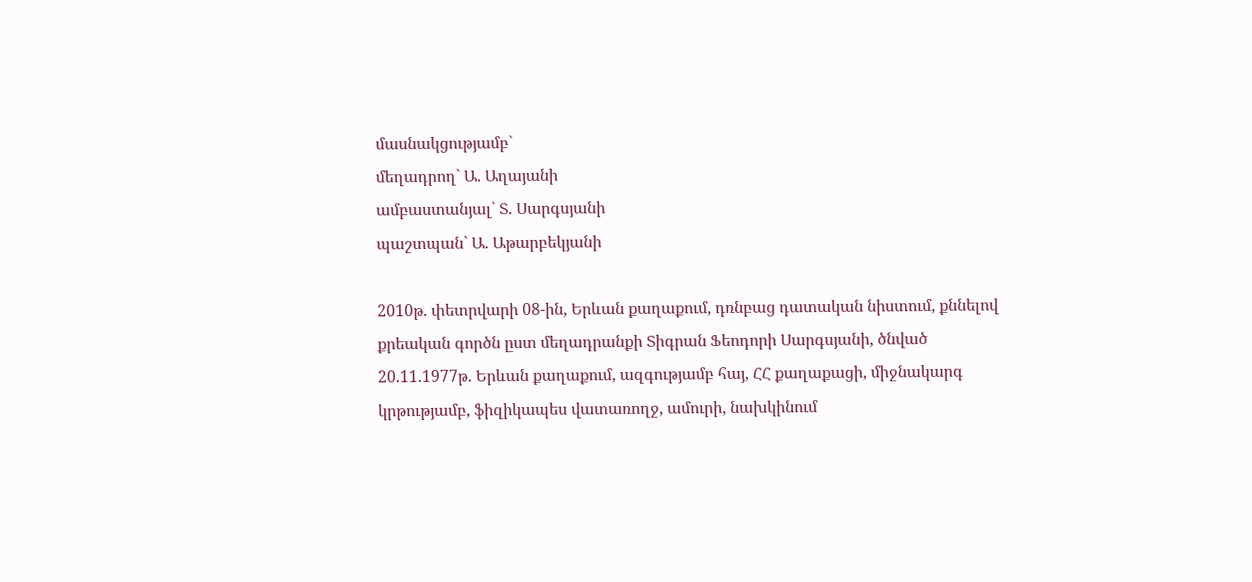մասնակցությամբ`
մեղադրող` Ա. Աղայանի
ամբաստանյալ` Տ. Սարգսյանի
պաշտպան` Ա. Աթարբեկյանի

2010թ. փետրվարի 08-ին, Երևան քաղաքում, դռնբաց դատական նիստում, քննելով քրեական գործն ըստ մեղադրանքի Տիգրան Ֆեոդորի Սարգսյանի, ծնված 20.11.1977թ. Երևան քաղաքում, ազգությամբ հայ, ՀՀ քաղաքացի, միջնակարգ կրթությամբ, ֆիզիկապես վատառողջ, ամուրի, նախկինում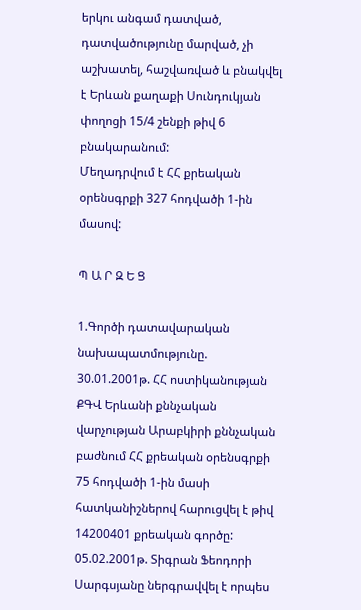երկու անգամ դատված, դատվածությունը մարված, չի աշխատել, հաշվառված և բնակվել է Երևան քաղաքի Սունդուկյան փողոցի 15/4 շենքի թիվ 6 բնակարանում:
Մեղադրվում է ՀՀ քրեական օրենսգրքի 327 հոդվածի 1-ին մասով:

Պ Ա Ր Զ Ե Ց

1.Գործի դատավարական նախապատմությունը.
30.01.2001թ. ՀՀ ոստիկանության ՔԳՎ Երևանի քննչական վարչության Արաբկիրի քննչական բաժնում ՀՀ քրեական օրենսգրքի 75 հոդվածի 1-ին մասի հատկանիշներով հարուցվել է թիվ 14200401 քրեական գործը:
05.02.2001թ. Տիգրան Ֆեոդորի Սարգսյանը ներգրավվել է որպես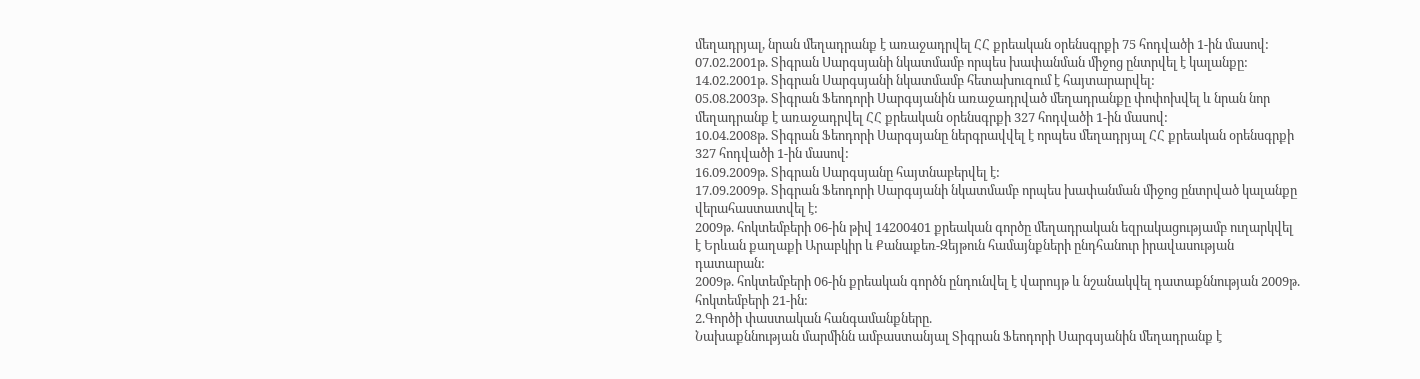մեղադրյալ, նրան մեղադրանք է առաջադրվել ՀՀ քրեական օրենսգրքի 75 հոդվածի 1-ին մասով:
07.02.2001թ. Տիգրան Սարգսյանի նկատմամբ որպես խափանման միջոց ընտրվել է կալանքը:
14.02.2001թ. Տիգրան Սարգսյանի նկատմամբ հետախուզում է հայտարարվել:
05.08.2003թ. Տիգրան Ֆեոդորի Սարգսյանին առաջադրված մեղադրանքը փոփոխվել և նրան նոր մեղադրանք է առաջադրվել ՀՀ քրեական օրենսգրքի 327 հոդվածի 1-ին մասով:
10.04.2008թ. Տիգրան Ֆեոդորի Սարգսյանը ներգրավվել է որպես մեղադրյալ ՀՀ քրեական օրենսգրքի 327 հոդվածի 1-ին մասով:
16.09.2009թ. Տիգրան Սարգսյանը հայտնաբերվել է:
17.09.2009թ. Տիգրան Ֆեոդորի Սարգսյանի նկատմամբ որպես խափանման միջոց ընտրված կալանքը վերահաստատվել է:
2009թ. հոկտեմբերի 06-ին թիվ 14200401 քրեական գործը մեղադրական եզրակացությամբ ուղարկվել է Երևան քաղաքի Արաբկիր և Քանաքեռ-Զեյթուն համայնքների ընդհանուր իրավասության դատարան:
2009թ. հոկտեմբերի 06-ին քրեական գործն ընդունվել է վարույթ և նշանակվել դատաքննության 2009թ. հոկտեմբերի 21-ին:
2.Գործի փաստական հանգամանքները.
Նախաքննության մարմինն ամբաստանյալ Տիգրան Ֆեոդորի Սարգսյանին մեղադրանք է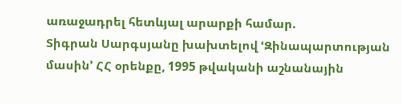առաջադրել հետևյալ արարքի համար.
Տիգրան Սարգսյանը խախտելով ՙԶինապարտության մասին՚ ՀՀ օրենքը, 1995 թվականի աշնանային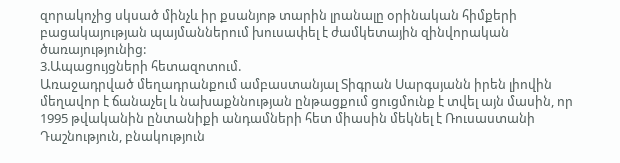զորակոչից սկսած մինչև իր քսանյոթ տարին լրանալը օրինական հիմքերի բացակայության պայմաններում խուսափել է ժամկետային զինվորական ծառայությունից:
3.Ապացույցների հետազոտում.
Առաջադրված մեղադրանքում ամբաստանյալ Տիգրան Սարգսյանն իրեն լիովին մեղավոր է ճանաչել և նախաքննության ընթացքում ցուցմունք է տվել այն մասին, որ 1995 թվականին ընտանիքի անդամների հետ միասին մեկնել է Ռուսաստանի Դաշնություն, բնակություն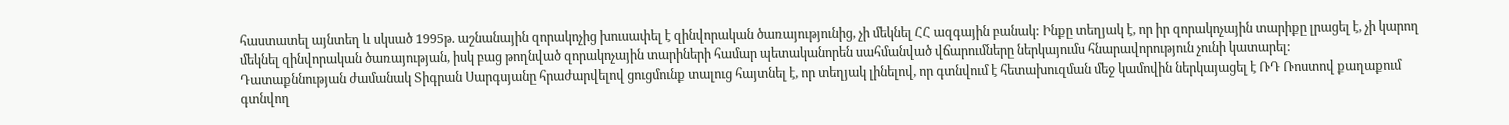հաստատել այնտեղ և սկսած 1995թ. աշնանային զորակոչից խուսափել է զինվորական ծառայությունից, չի մեկնել ՀՀ ազգային բանակ: Ինքը տեղյակ է, որ իր զորակոչային տարիքը լրացել է, չի կարող մեկնել զինվորական ծառայության, իսկ բաց թողնված զորակոչային տարիների համար պետականորեն սահմանված վճարումները ներկայումս հնարավորություն չունի կատարել:
Դատաքննության ժամանակ Տիգրան Սարգսյանը հրաժարվելով ցուցմունք տալուց հայտնել է, որ տեղյակ լինելով, որ գտնվում է հետախուզման մեջ կամովին ներկայացել է ՌԴ Ռոստով քաղաքում գտնվող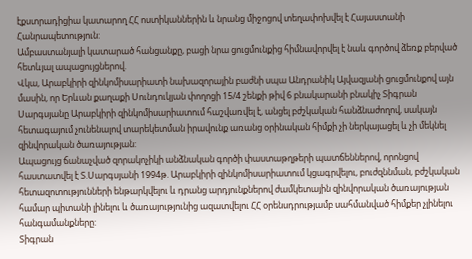էքստրադիցիա կատարող ՀՀ ոստիկաններին և նրանց միջոցով տեղափոխվել է Հայաստանի Հանրապետություն:
Ամբաստանյալի կատարած հանցանքը, բացի նրա ցուցմունքից հիմնավորվել է նաև գործով ձեռք բերված հետևյալ ապացույցներով.
Վկա, Արաբկիրի զինկոմիսարիատի նախազորային բաժնի սպա Անդրանիկ Այվազյանի ցուցմունքով այն մասին, որ Երևան քաղաքի Սունդուկյան փողոցի 15/4 շենքի թիվ 6 բնակարանի բնակիչ Տիգրան Սարգսյանը Արաբկիրի զինկոմիսարիատում հաշվառվել է, անցել բժշկական հանձնաժողով, սակայն հետագայում չունենալով տարեկետման իրավունք առանց օրինական հիմքի չի ներկայացել և չի մեկնել զինվորական ծառայության:
Ապացույց ճանաչված զորակոչիկի անձնական գործի փաստաթղթերի պատճեններով, որոնցով հաստատվել է Տ.Սարգսյանի 1994թ. Արաբկիրի զինկոմիսարիատում կցագրվելու, բուժզննման, բժշկական հետազոտությունների ենթարկվելու և դրանց արդյունքներով ժամկետային զինվորական ծառայության համար պիտանի լինելու և ծառայությունից ազատվելու ՀՀ օրենսդրությամբ սահմանված հիմքեր չլինելու հանգամանքները:
Տիգրան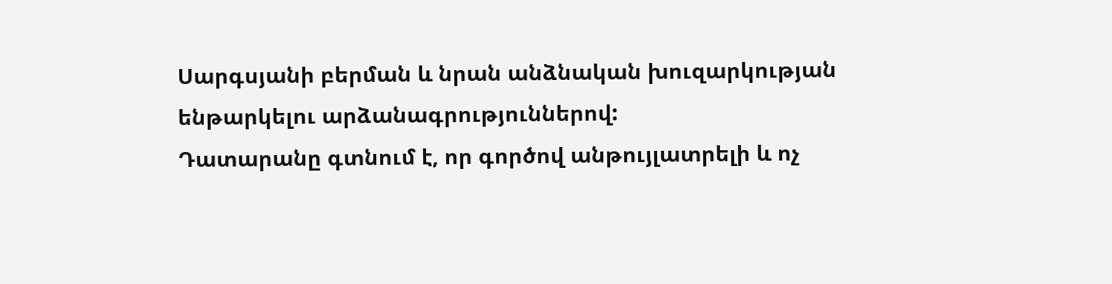Սարգսյանի բերման և նրան անձնական խուզարկության ենթարկելու արձանագրություններով:
Դատարանը գտնում է, որ գործով անթույլատրելի և ոչ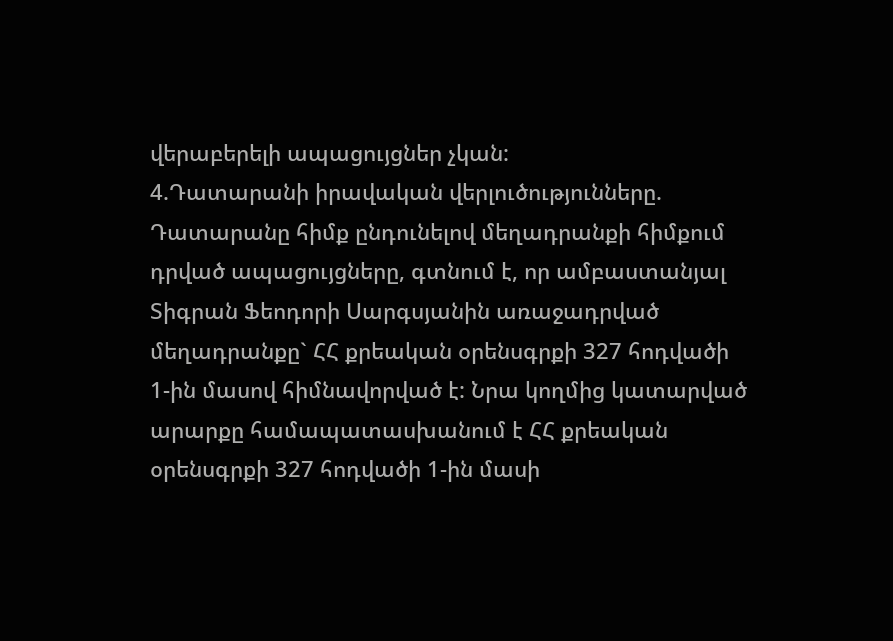վերաբերելի ապացույցներ չկան:
4.Դատարանի իրավական վերլուծությունները.
Դատարանը հիմք ընդունելով մեղադրանքի հիմքում դրված ապացույցները, գտնում է, որ ամբաստանյալ Տիգրան Ֆեոդորի Սարգսյանին առաջադրված մեղադրանքը` ՀՀ քրեական օրենսգրքի 327 հոդվածի 1-ին մասով հիմնավորված է: Նրա կողմից կատարված արարքը համապատասխանում է ՀՀ քրեական օրենսգրքի 327 հոդվածի 1-ին մասի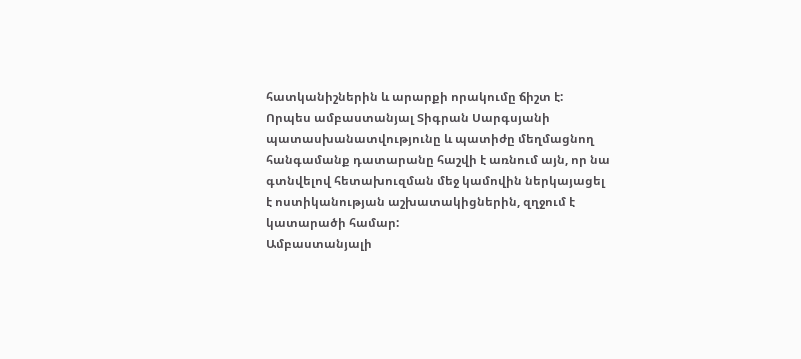հատկանիշներին և արարքի որակումը ճիշտ է:
Որպես ամբաստանյալ Տիգրան Սարգսյանի պատասխանատվությունը և պատիժը մեղմացնող հանգամանք դատարանը հաշվի է առնում այն, որ նա գտնվելով հետախուզման մեջ կամովին ներկայացել է ոստիկանության աշխատակիցներին, զղջում է կատարածի համար:
Ամբաստանյալի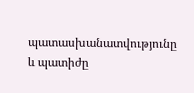պատասխանատվությունը և պատիժը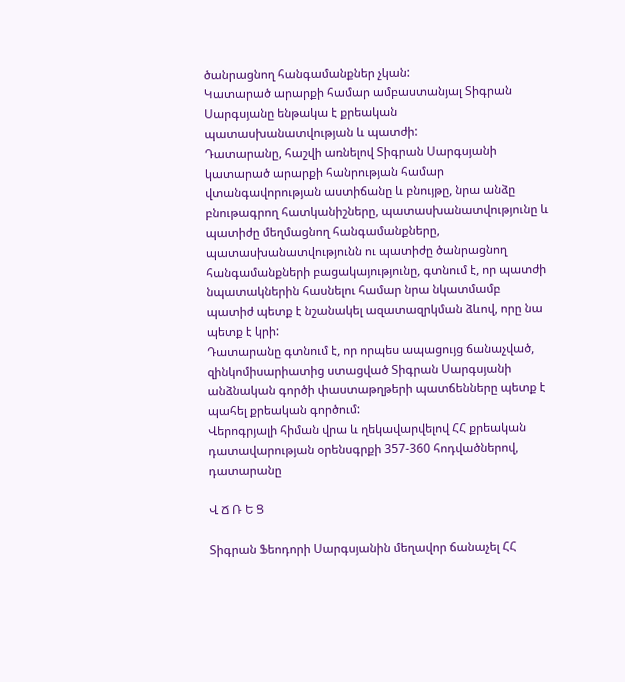ծանրացնող հանգամանքներ չկան:
Կատարած արարքի համար ամբաստանյալ Տիգրան Սարգսյանը ենթակա է քրեական պատասխանատվության և պատժի:
Դատարանը, հաշվի առնելով Տիգրան Սարգսյանի կատարած արարքի հանրության համար վտանգավորության աստիճանը և բնույթը, նրա անձը բնութագրող հատկանիշները, պատասխանատվությունը և պատիժը մեղմացնող հանգամանքները, պատասխանատվությունն ու պատիժը ծանրացնող հանգամանքների բացակայությունը, գտնում է, որ պատժի նպատակներին հասնելու համար նրա նկատմամբ պատիժ պետք է նշանակել ազատազրկման ձևով, որը նա պետք է կրի:
Դատարանը գտնում է, որ որպես ապացույց ճանաչված, զինկոմիսարիատից ստացված Տիգրան Սարգսյանի անձնական գործի փաստաթղթերի պատճենները պետք է պահել քրեական գործում:
Վերոգրյալի հիման վրա և ղեկավարվելով ՀՀ քրեական դատավարության օրենսգրքի 357-360 հոդվածներով, դատարանը

Վ Ճ Ռ Ե Ց

Տիգրան Ֆեոդորի Սարգսյանին մեղավոր ճանաչել ՀՀ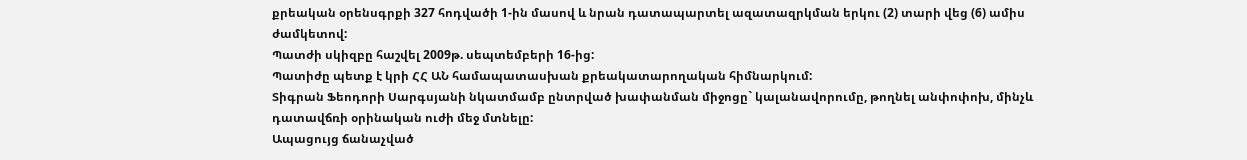քրեական օրենսգրքի 327 հոդվածի 1-ին մասով և նրան դատապարտել ազատազրկման երկու (2) տարի վեց (6) ամիս ժամկետով:
Պատժի սկիզբը հաշվել 2009թ. սեպտեմբերի 16-ից:
Պատիժը պետք է կրի ՀՀ ԱՆ համապատասխան քրեակատարողական հիմնարկում:
Տիգրան Ֆեոդորի Սարգսյանի նկատմամբ ընտրված խափանման միջոցը` կալանավորումը, թողնել անփոփոխ, մինչև դատավճռի օրինական ուժի մեջ մտնելը:
Ապացույց ճանաչված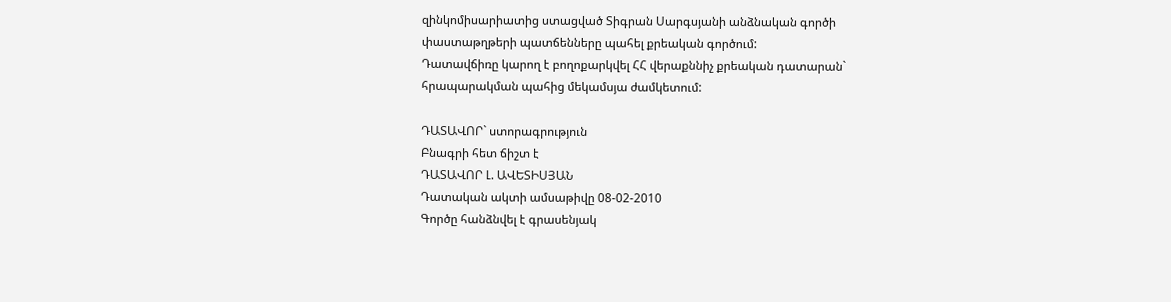զինկոմիսարիատից ստացված Տիգրան Սարգսյանի անձնական գործի փաստաթղթերի պատճենները պահել քրեական գործում:
Դատավճիռը կարող է բողոքարկվել ՀՀ վերաքննիչ քրեական դատարան` հրապարակման պահից մեկամսյա ժամկետում:

ԴԱՏԱՎՈՐ` ստորագրություն
Բնագրի հետ ճիշտ է
ԴԱՏԱՎՈՐ Լ. ԱՎԵՏԻՍՅԱՆ
Դատական ակտի ամսաթիվը 08-02-2010
Գործը հանձնվել է գրասենյակ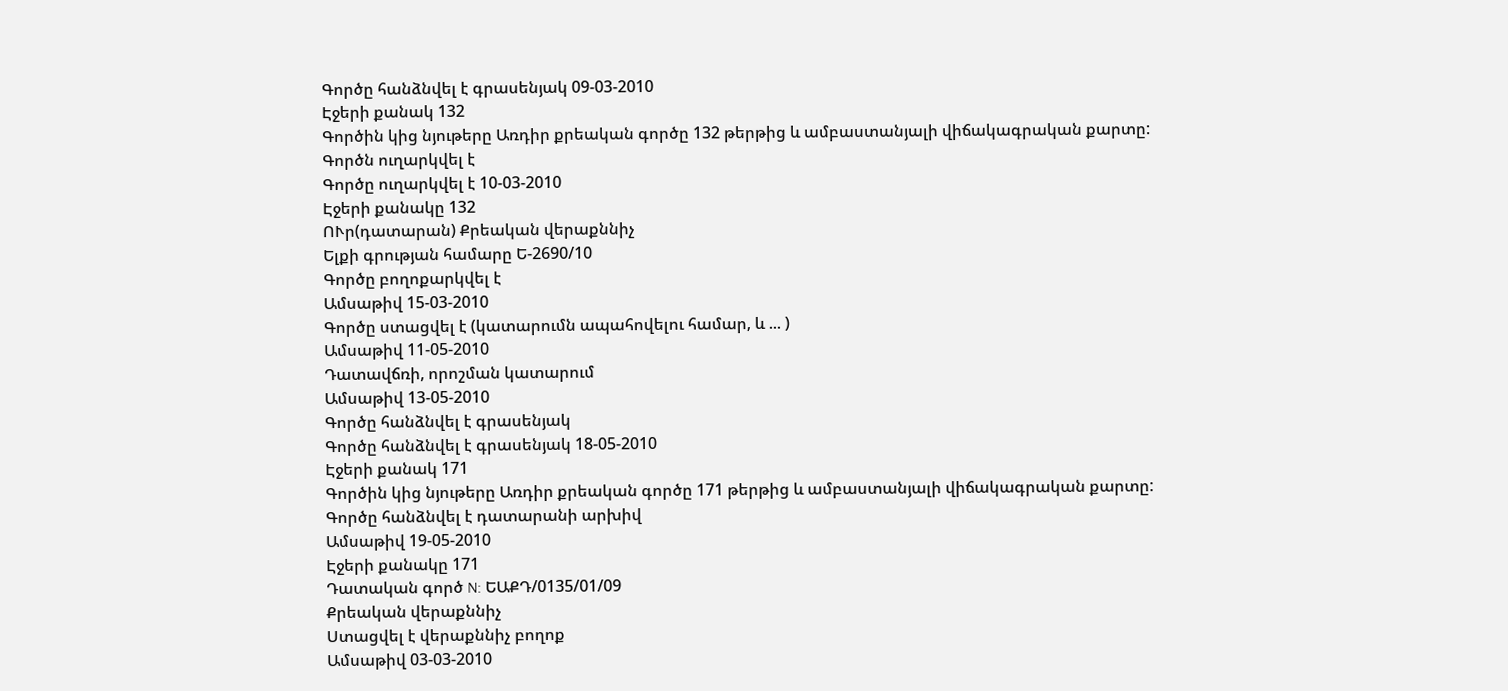Գործը հանձնվել է գրասենյակ 09-03-2010
Էջերի քանակ 132
Գործին կից նյութերը Առդիր քրեական գործը 132 թերթից և ամբաստանյալի վիճակագրական քարտը:
Գործն ուղարկվել է
Գործը ուղարկվել է 10-03-2010
Էջերի քանակը 132
ՈՒր(դատարան) Քրեական վերաքննիչ
Ելքի գրության համարը Ե-2690/10
Գործը բողոքարկվել է
Ամսաթիվ 15-03-2010
Գործը ստացվել է (կատարումն ապահովելու համար, և ... )
Ամսաթիվ 11-05-2010
Դատավճռի, որոշման կատարում
Ամսաթիվ 13-05-2010
Գործը հանձնվել է գրասենյակ
Գործը հանձնվել է գրասենյակ 18-05-2010
Էջերի քանակ 171
Գործին կից նյութերը Առդիր քրեական գործը 171 թերթից և ամբաստանյալի վիճակագրական քարտը:
Գործը հանձնվել է դատարանի արխիվ
Ամսաթիվ 19-05-2010
Էջերի քանակը 171
Դատական գործ N: ԵԱՔԴ/0135/01/09
Քրեական վերաքննիչ
Ստացվել է վերաքննիչ բողոք
Ամսաթիվ 03-03-2010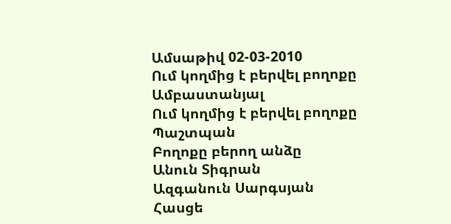Ամսաթիվ 02-03-2010
Ում կողմից է բերվել բողոքը Ամբաստանյալ
Ում կողմից է բերվել բողոքը Պաշտպան
Բողոքը բերող անձը
Անուն Տիգրան
Ազգանուն Սարգսյան
Հասցե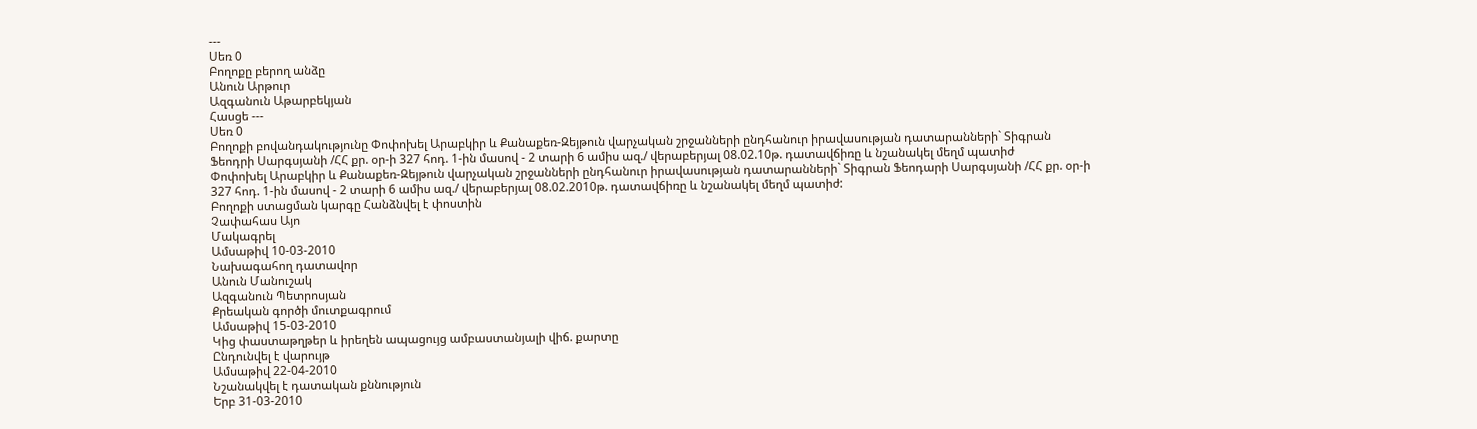---
Սեռ 0
Բողոքը բերող անձը
Անուն Արթուր
Ազգանուն Աթարբեկյան
Հասցե ---
Սեռ 0
Բողոքի բովանդակությունը Փոփոխել Արաբկիր և Քանաքեռ-Զեյթուն վարչական շրջանների ընդհանուր իրավասության դատարանների` Տիգրան Ֆեոդրի Սարգսյանի /ՀՀ քր. օր-ի 327 հոդ. 1-ին մասով - 2 տարի 6 ամիս ազ./ վերաբերյալ 08.02.10թ. դատավճիռը և նշանակել մեղմ պատիժ
Փոփոխել Արաբկիր և Քանաքեռ-Զեյթուն վարչական շրջանների ընդհանուր իրավասության դատարանների` Տիգրան Ֆեոդարի Սարգսյանի /ՀՀ քր. օր-ի 327 հոդ. 1-ին մասով - 2 տարի 6 ամիս ազ./ վերաբերյալ 08.02.2010թ. դատավճիռը և նշանակել մեղմ պատիժ:
Բողոքի ստացման կարգը Հանձնվել է փոստին
Չափահաս Այո
Մակագրել
Ամսաթիվ 10-03-2010
Նախագահող դատավոր
Անուն Մանուշակ
Ազգանուն Պետրոսյան
Քրեական գործի մուտքագրում
Ամսաթիվ 15-03-2010
Կից փաստաթղթեր և իրեղեն ապացույց ամբաստանյալի վիճ. քարտը
Ընդունվել է վարույթ
Ամսաթիվ 22-04-2010
Նշանակվել է դատական քննություն
Երբ 31-03-2010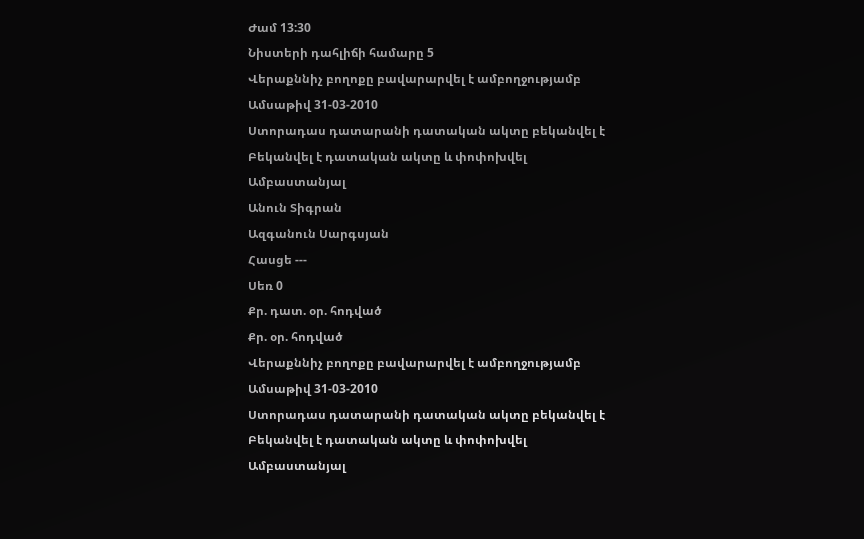Ժամ 13:30
Նիստերի դահլիճի համարը 5
Վերաքննիչ բողոքը բավարարվել է ամբողջությամբ
Ամսաթիվ 31-03-2010
Ստորադաս դատարանի դատական ակտը բեկանվել է Բեկանվել է դատական ակտը և փոփոխվել
Ամբաստանյալ
Անուն Տիգրան
Ազգանուն Սարգսյան
Հասցե ---
Սեռ 0
Քր. դատ. օր. հոդված
Քր. օր. հոդված
Վերաքննիչ բողոքը բավարարվել է ամբողջությամբ
Ամսաթիվ 31-03-2010
Ստորադաս դատարանի դատական ակտը բեկանվել է Բեկանվել է դատական ակտը և փոփոխվել
Ամբաստանյալ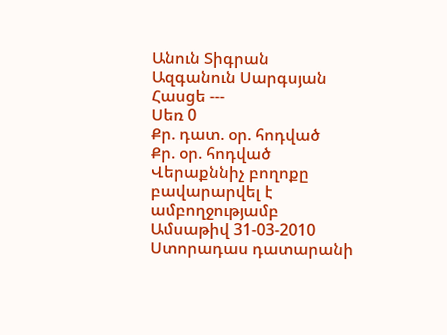Անուն Տիգրան
Ազգանուն Սարգսյան
Հասցե ---
Սեռ 0
Քր. դատ. օր. հոդված
Քր. օր. հոդված
Վերաքննիչ բողոքը բավարարվել է ամբողջությամբ
Ամսաթիվ 31-03-2010
Ստորադաս դատարանի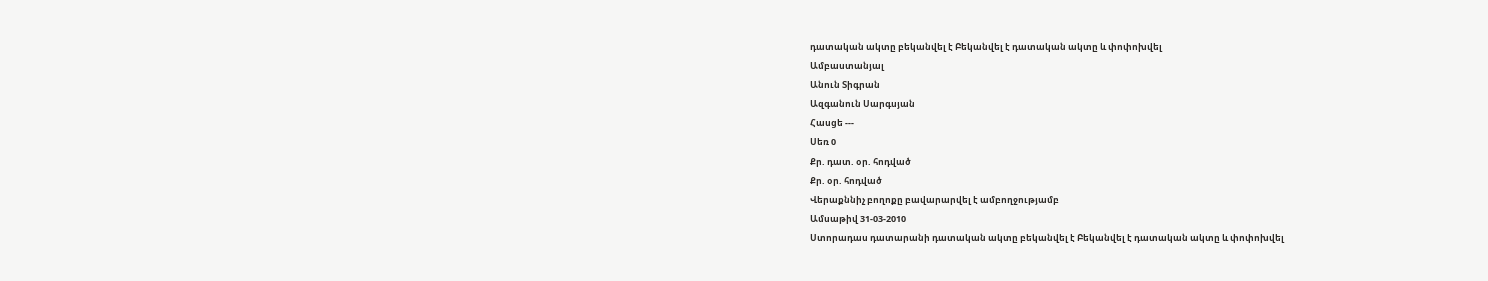դատական ակտը բեկանվել է Բեկանվել է դատական ակտը և փոփոխվել
Ամբաստանյալ
Անուն Տիգրան
Ազգանուն Սարգսյան
Հասցե ---
Սեռ 0
Քր. դատ. օր. հոդված
Քր. օր. հոդված
Վերաքննիչ բողոքը բավարարվել է ամբողջությամբ
Ամսաթիվ 31-03-2010
Ստորադաս դատարանի դատական ակտը բեկանվել է Բեկանվել է դատական ակտը և փոփոխվել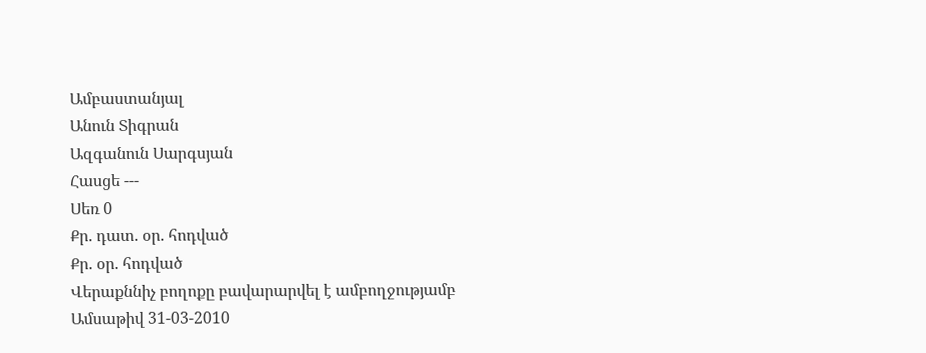Ամբաստանյալ
Անուն Տիգրան
Ազգանուն Սարգսյան
Հասցե ---
Սեռ 0
Քր. դատ. օր. հոդված
Քր. օր. հոդված
Վերաքննիչ բողոքը բավարարվել է ամբողջությամբ
Ամսաթիվ 31-03-2010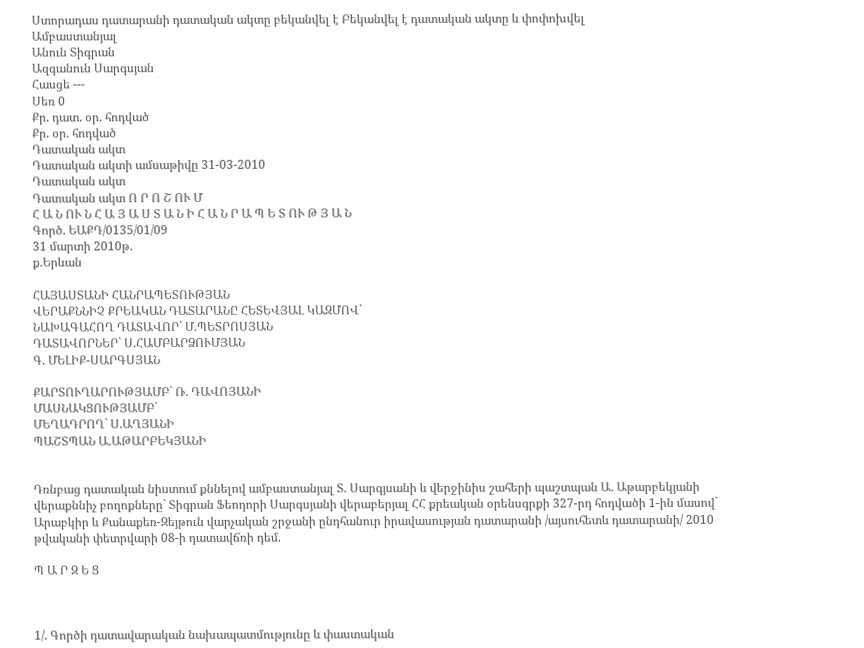Ստորադաս դատարանի դատական ակտը բեկանվել է Բեկանվել է դատական ակտը և փոփոխվել
Ամբաստանյալ
Անուն Տիգրան
Ազգանուն Սարգսյան
Հասցե ---
Սեռ 0
Քր. դատ. օր. հոդված
Քր. օր. հոդված
Դատական ակտ
Դատական ակտի ամսաթիվը 31-03-2010
Դատական ակտ
Դատական ակտ Ո Ր Ո Շ ՈՒ Մ
Հ Ա Ն ՈՒ Ն Հ Ա Յ Ա Ս Տ Ա Ն Ի Հ Ա Ն Ր Ա Պ Ե Տ ՈՒ Թ Յ Ա Ն
Գործ. ԵԱՔԴ/0135/01/09
31 մարտի 2010թ.
ք.Երևան

ՀԱՅԱՍՏԱՆԻ ՀԱՆՐԱՊԵՏՈՒԹՅԱՆ
ՎԵՐԱՔՆՆԻՉ ՔՐԵԱԿԱՆ ԴԱՏԱՐԱՆԸ ՀԵՏԵՎՅԱԼ ԿԱԶՄՈՎ`
ՆԱԽԱԳԱՀՈՂ ԴԱՏԱՎՈՐ` Մ.ՊԵՏՐՈՍՅԱՆ
ԴԱՏԱՎՈՐՆԵՐ` Ս.ՀԱՄԲԱՐՁՈՒՄՅԱՆ
Գ. ՄԵԼԻՔ-ՍԱՐԳՍՅԱՆ

ՔԱՐՏՈՒՂԱՐՈՒԹՅԱՄԲ` Ռ. ԴԱՎՈՅԱՆԻ
ՄԱՍՆԱԿՑՈՒԹՅԱՄԲ`
ՄԵՂԱԴՐՈՂ` Ս.ԱՂՅԱՆԻ
ՊԱՇՏՊԱՆ Ա.ԱԹԱՐԲԵԿՅԱՆԻ


Դռնբաց դատական նիստում քննելով ամբաստանյալ Տ. Սարգյսանի և վերջինիս շահերի պաշտպան Ա. Աթարբեկյանի վերաքննիչ բողոքները` Տիգրան Ֆեոդորի Սարգսյանի վերաբերյալ ՀՀ քրեական օրենսգրքի 327-րդ հոդվածի 1-ին մասով` Արաբկիր և Քանաքեռ-Զեյթուն վարչական շրջանի ընդհանուր իրավասության դատարանի /այսուհետև դատարանի/ 2010 թվականի փետրվարի 08-ի դատավճռի դեմ.

Պ Ա Ր Զ Ե Ց



1/. Գործի դատավարական նախապատմությունը և փաստական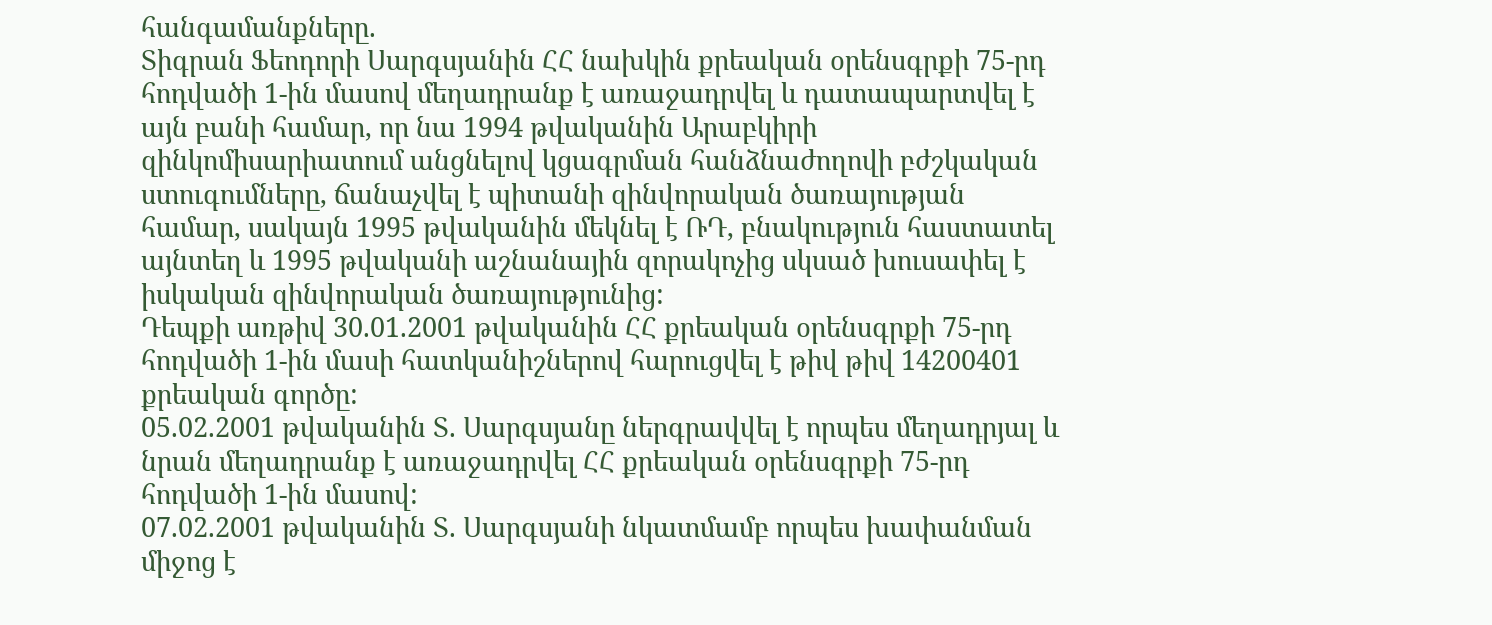հանգամանքները.
Տիգրան Ֆեոդորի Սարգսյանին ՀՀ նախկին քրեական օրենսգրքի 75-րդ հոդվածի 1-ին մասով մեղադրանք է առաջադրվել և դատապարտվել է այն բանի համար, որ նա 1994 թվականին Արաբկիրի զինկոմիսարիատում անցնելով կցագրման հանձնաժողովի բժշկական ստուգումները, ճանաչվել է պիտանի զինվորական ծառայության համար, սակայն 1995 թվականին մեկնել է ՌԴ, բնակություն հաստատել այնտեղ և 1995 թվականի աշնանային զորակոչից սկսած խուսափել է իսկական զինվորական ծառայությունից:
Դեպքի առթիվ 30.01.2001 թվականին ՀՀ քրեական օրենսգրքի 75-րդ հոդվածի 1-ին մասի հատկանիշներով հարուցվել է թիվ թիվ 14200401 քրեական գործը:
05.02.2001 թվականին Տ. Սարգսյանը ներգրավվել է որպես մեղադրյալ և նրան մեղադրանք է առաջադրվել ՀՀ քրեական օրենսգրքի 75-րդ հոդվածի 1-ին մասով:
07.02.2001 թվականին Տ. Սարգսյանի նկատմամբ որպես խափանման միջոց է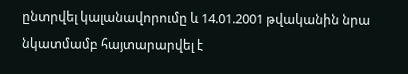ընտրվել կալանավորումը և 14.01.2001 թվականին նրա նկատմամբ հայտարարվել է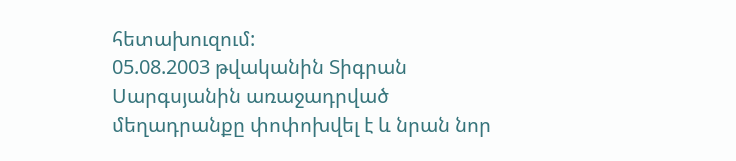հետախուզում:
05.08.2003 թվականին Տիգրան Սարգսյանին առաջադրված մեղադրանքը փոփոխվել է և նրան նոր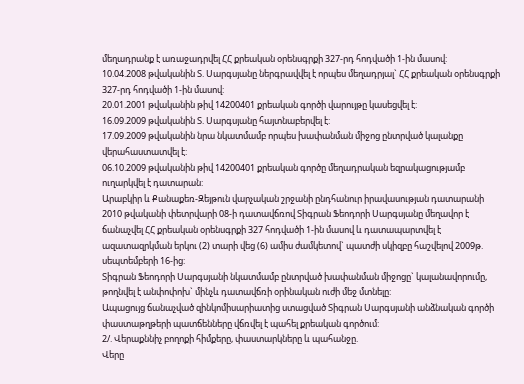մեղադրանք է առաջադրվել ՀՀ քրեական օրենսգրքի 327-րդ հոդվածի 1-ին մասով:
10.04.2008 թվականին Տ. Սարգսյանը ներգրավվել է որպես մեղադրյալ` ՀՀ քրեական օրենսգրքի 327-րդ հոդվածի 1-ին մասով:
20.01.2001 թվականին թիվ 14200401 քրեական գործի վարույթը կասեցվել է:
16.09.2009 թվականին Տ. Սարգսյանը հայտնաբերվել է:
17.09.2009 թվականին նրա նկատմամբ որպես խափանման միջոց ընտրված կալանքը վերահաստատվել է:
06.10.2009 թվականին թիվ 14200401 քրեական գործը մեղադրական եզրակացությամբ ուղարկվել է դատարան:
Արաբկիր և Քանաքեռ-Զեյթուն վարչական շրջանի ընդհանուր իրավասության դատարանի 2010 թվականի փետրվարի 08-ի դատավճռով Տիգրան Ֆեոդորի Սարգսյանը մեղավոր է ճանաչվել ՀՀ քրեական օրենսգրքի 327 հոդվածի 1-ին մասով և դատապարտվել է ազատազրկման երկու (2) տարի վեց (6) ամիս ժամկետով` պատժի սկիզբը հաշվելով 2009թ. սեպտեմբերի 16-ից:
Տիգրան Ֆեոդորի Սարգսյանի նկատմամբ ընտրված խափանման միջոցը` կալանավորումը, թողնվել է անփոփոխ` մինչև դատավճռի օրինական ուժի մեջ մտնելը:
Ապացույց ճանաչված զինկոմիսարիատից ստացված Տիգրան Սարգսյանի անձնական գործի փաստաթղթերի պատճենները վճռվել է պահել քրեական գործում:
2/. Վերաքննիչ բողոքի հիմքերը, փաստարկները և պահանջը.
Վերը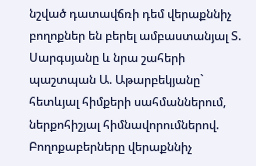նշված դատավճռի դեմ վերաքննիչ բողոքներ են բերել ամբաստանյալ Տ. Սարգսյանը և նրա շահերի պաշտպան Ա. Աթարբեկյանը` հետևյալ հիմքերի սահմաններում, ներքոհիշյալ հիմնավորումներով.
Բողոքաբերները վերաքննիչ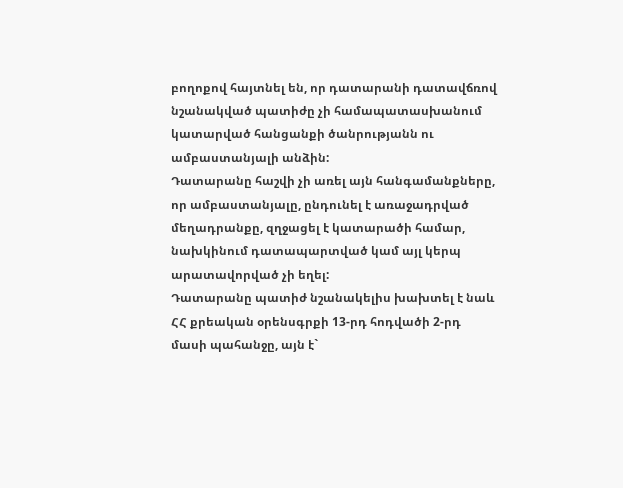բողոքով հայտնել են, որ դատարանի դատավճռով նշանակված պատիժը չի համապատասխանում կատարված հանցանքի ծանրությանն ու ամբաստանյալի անձին:
Դատարանը հաշվի չի առել այն հանգամանքները, որ ամբաստանյալը, ընդունել է առաջադրված մեղադրանքը, զղջացել է կատարածի համար, նախկինում դատապարտված կամ այլ կերպ արատավորված չի եղել:
Դատարանը պատիժ նշանակելիս խախտել է նաև ՀՀ քրեական օրենսգրքի 13-րդ հոդվածի 2-րդ մասի պահանջը, այն է`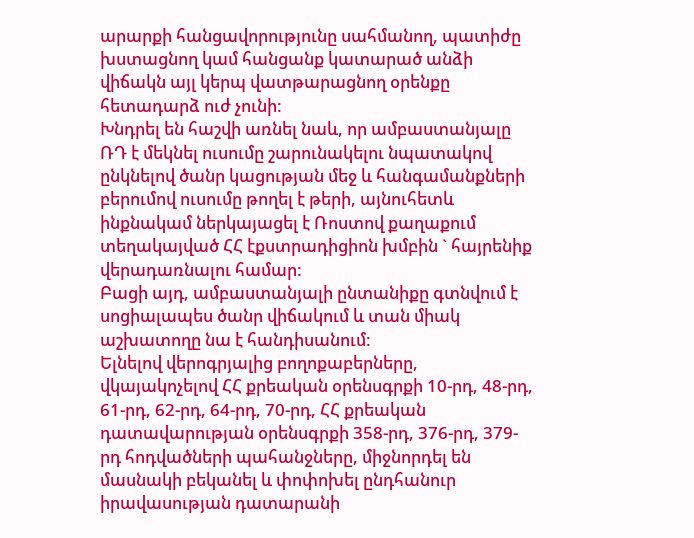արարքի հանցավորությունը սահմանող, պատիժը խստացնող կամ հանցանք կատարած անձի վիճակն այլ կերպ վատթարացնող օրենքը հետադարձ ուժ չունի:
Խնդրել են հաշվի առնել նաև, որ ամբաստանյալը ՌԴ է մեկնել ուսումը շարունակելու նպատակով ընկնելով ծանր կացության մեջ և հանգամանքների բերումով ուսումը թողել է թերի, այնուհետև ինքնակամ ներկայացել է Ռոստով քաղաքում տեղակայված ՀՀ էքստրադիցիոն խմբին ` հայրենիք վերադառնալու համար:
Բացի այդ, ամբաստանյալի ընտանիքը գտնվում է սոցիալապես ծանր վիճակում և տան միակ աշխատողը նա է հանդիսանում:
Ելնելով վերոգրյալից բողոքաբերները, վկայակոչելով ՀՀ քրեական օրենսգրքի 10-րդ, 48-րդ, 61-րդ, 62-րդ, 64-րդ, 70-րդ, ՀՀ քրեական դատավարության օրենսգրքի 358-րդ, 376-րդ, 379-րդ հոդվածների պահանջները, միջնորդել են մասնակի բեկանել և փոփոխել ընդհանուր իրավասության դատարանի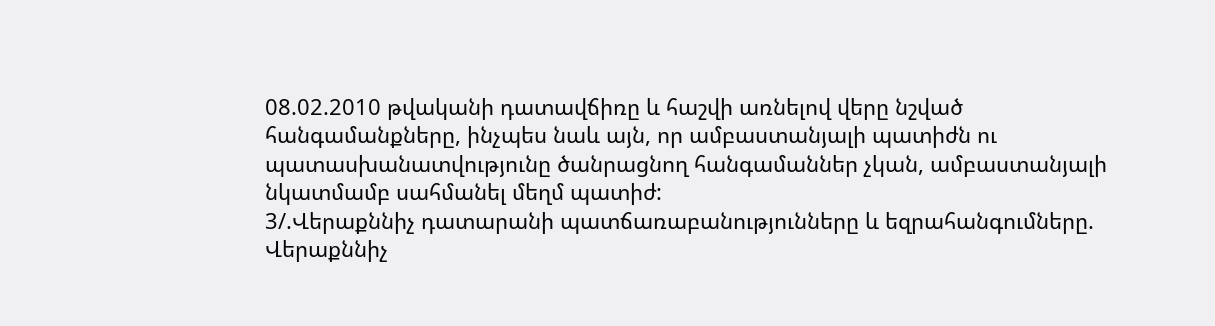08.02.2010 թվականի դատավճիռը և հաշվի առնելով վերը նշված հանգամանքները, ինչպես նաև այն, որ ամբաստանյալի պատիժն ու պատասխանատվությունը ծանրացնող հանգամաններ չկան, ամբաստանյալի նկատմամբ սահմանել մեղմ պատիժ:
3/.Վերաքննիչ դատարանի պատճառաբանությունները և եզրահանգումները.
Վերաքննիչ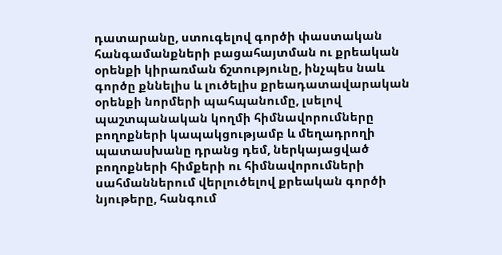դատարանը, ստուգելով գործի փաստական հանգամանքների բացահայտման ու քրեական օրենքի կիրառման ճշտությունը, ինչպես նաև գործը քննելիս և լուծելիս քրեադատավարական օրենքի նորմերի պահպանումը, լսելով պաշտպանական կողմի հիմնավորումները բողոքների կապակցությամբ և մեղադրողի պատասխանը դրանց դեմ, ներկայացված բողոքների հիմքերի ու հիմնավորումների սահմաններում վերլուծելով քրեական գործի նյութերը, հանգում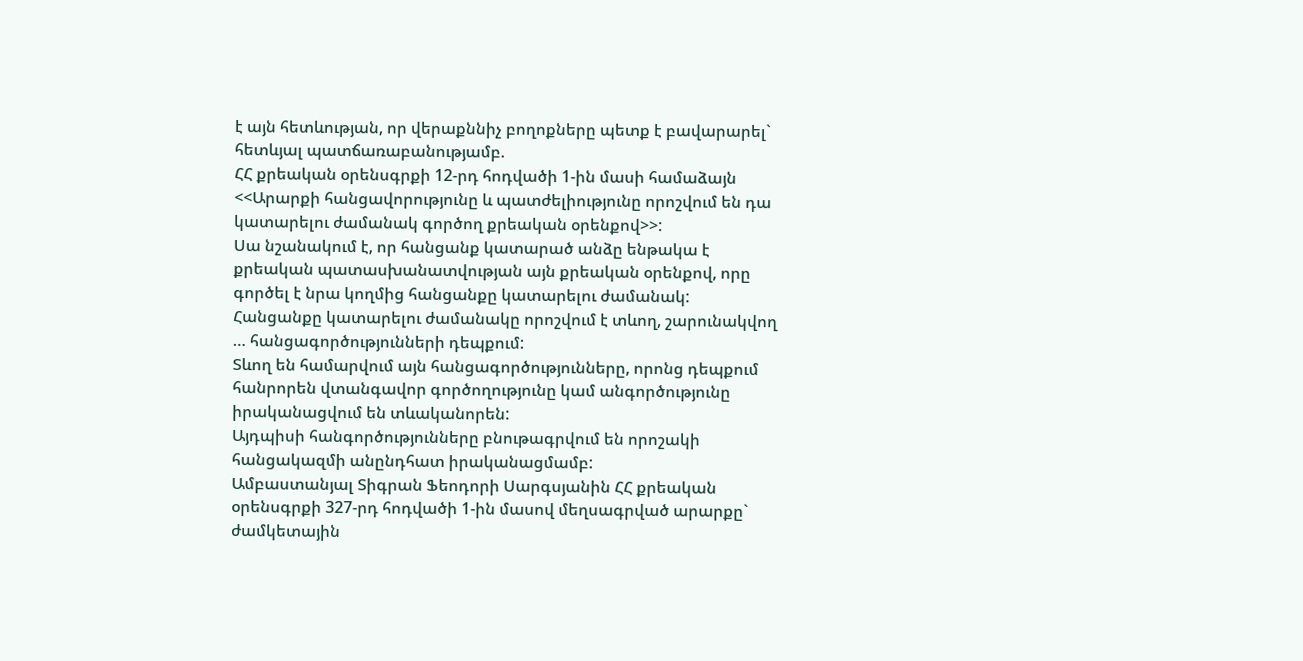է այն հետևության, որ վերաքննիչ բողոքները պետք է բավարարել` հետևյալ պատճառաբանությամբ.
ՀՀ քրեական օրենսգրքի 12-րդ հոդվածի 1-ին մասի համաձայն <<Արարքի հանցավորությունը և պատժելիությունը որոշվում են դա կատարելու ժամանակ գործող քրեական օրենքով>>:
Սա նշանակում է, որ հանցանք կատարած անձը ենթակա է քրեական պատասխանատվության այն քրեական օրենքով, որը գործել է նրա կողմից հանցանքը կատարելու ժամանակ:
Հանցանքը կատարելու ժամանակը որոշվում է տևող, շարունակվող … հանցագործությունների դեպքում:
Տևող են համարվում այն հանցագործությունները, որոնց դեպքում հանրորեն վտանգավոր գործողությունը կամ անգործությունը իրականացվում են տևականորեն:
Այդպիսի հանգործությունները բնութագրվում են որոշակի հանցակազմի անընդհատ իրականացմամբ:
Ամբաստանյալ Տիգրան Ֆեոդորի Սարգսյանին ՀՀ քրեական օրենսգրքի 327-րդ հոդվածի 1-ին մասով մեղսագրված արարքը` ժամկետային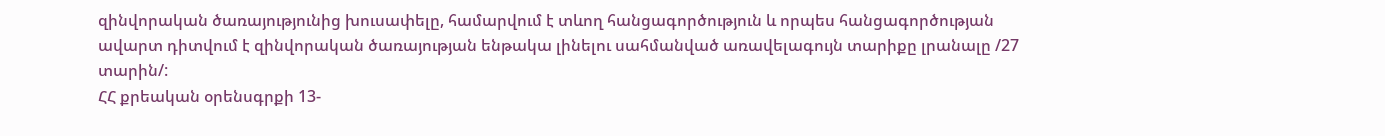զինվորական ծառայությունից խուսափելը, համարվում է տևող հանցագործություն և որպես հանցագործության ավարտ դիտվում է զինվորական ծառայության ենթակա լինելու սահմանված առավելագույն տարիքը լրանալը /27 տարին/:
ՀՀ քրեական օրենսգրքի 13-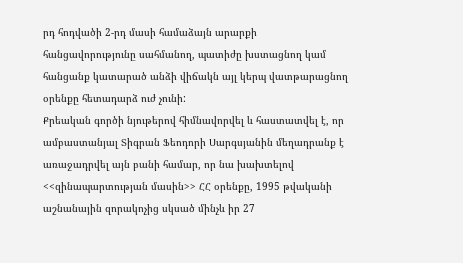րդ հոդվածի 2-րդ մասի համաձայն արարքի հանցավորությունը սահմանող, պատիժը խստացնող կամ հանցանք կատարած անձի վիճակն այլ կերպ վատթարացնող օրենքը հետադարձ ուժ չունի:
Քրեական գործի նյութերով հիմնավորվել և հաստատվել է, որ ամբաստանյալ Տիգրան Ֆեոդորի Սարգսյանին մեղադրանք է առաջադրվել այն բանի համար, որ նա խախտելով <<զինապարտության մասին>> ՀՀ օրենքը, 1995 թվականի աշնանային զորակոչից սկսած մինչև իր 27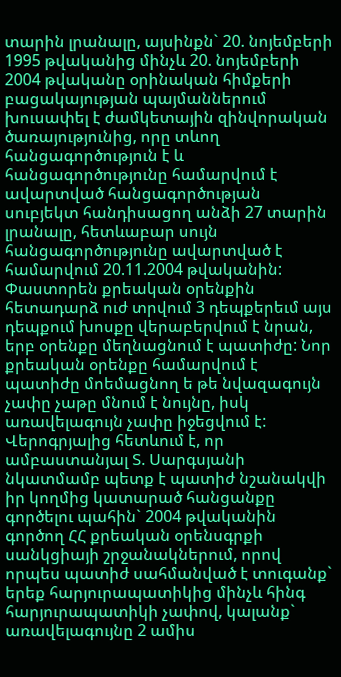տարին լրանալը, այսինքն` 20. նոյեմբերի 1995 թվականից մինչև 20. նոյեմբերի 2004 թվականը օրինական հիմքերի բացակայության պայմաններում խուսափել է ժամկետային զինվորական ծառայությունից, որը տևող հանցագործություն է և հանցագործությունը համարվում է ավարտված հանցագործության սուբյեկտ հանդիսացող անձի 27 տարին լրանալը, հետևաբար սույն հանցագործությունը ավարտված է համարվում 20.11.2004 թվականին:
Փաստորեն քրեական օրենքին հետադարձ ուժ տրվում 3 դեպքերեւմ այս դեպքում խոսքը վերաբերվում է նրան, երբ օրենքը մեղնացնում է պատիժը: Նոր քրեական օրենքը համարվում է պատիժը մոեմացնող ե թե նվազագույն չափը չաթը մնում է նույնը, իսկ առավելագույն չափը իջեցվում է:
Վերոգրյալից հետևում է, որ ամբաստանյալ Տ. Սարգսյանի նկատմամբ պետք է պատիժ նշանակվի իր կողմից կատարած հանցանքը գործելու պահին` 2004 թվականին գործող ՀՀ քրեական օրենսգրքի սանկցիայի շրջանակներում, որով որպես պատիժ սահմանված է տուգանք` երեք հարյուրապատիկից մինչև հինգ հարյուրապատիկի չափով, կալանք` առավելագույնը 2 ամիս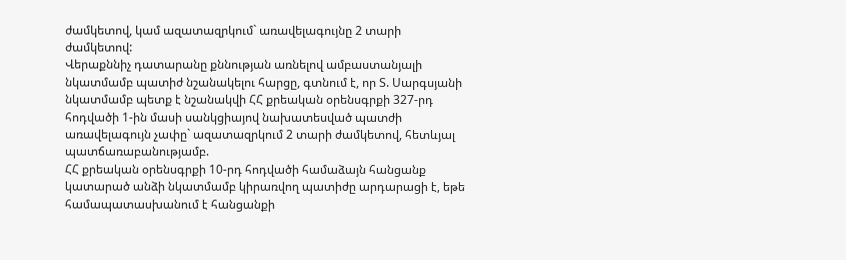ժամկետով, կամ ազատազրկում` առավելագույնը 2 տարի ժամկետով:
Վերաքննիչ դատարանը քննության առնելով ամբաստանյալի նկատմամբ պատիժ նշանակելու հարցը, գտնում է, որ Տ. Սարգսյանի նկատմամբ պետք է նշանակվի ՀՀ քրեական օրենսգրքի 327-րդ հոդվածի 1-ին մասի սանկցիայով նախատեսված պատժի առավելագույն չափը` ազատազրկում 2 տարի ժամկետով, հետևյալ պատճառաբանությամբ.
ՀՀ քրեական օրենսգրքի 10-րդ հոդվածի համաձայն հանցանք կատարած անձի նկատմամբ կիրառվող պատիժը արդարացի է, եթե համապատասխանում է հանցանքի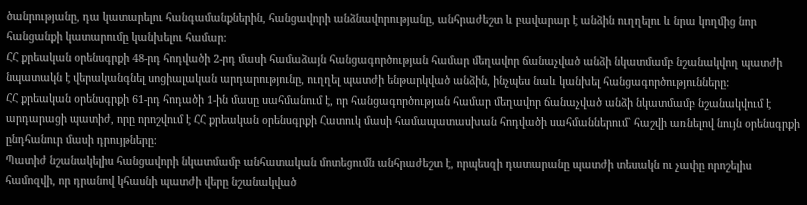ծանրությանը, դա կատարելու հանգամանքներին, հանցավորի անձնավորությանը, անհրաժեշտ և բավարար է անձին ուղղելու և նրա կողմից նոր հանցանքի կատարումը կանխելու համար:
ՀՀ քրեական օրենսգրքի 48-րդ հոդվածի 2-րդ մասի համաձայն հանցագործության համար մեղավոր ճանաչված անձի նկատմամբ նշանակվող պատժի նպատակն է վերականգնել սոցիալական արդարությունը, ուղղել պատժի ենթարկված անձին, ինչպես նաև կանխել հանցագործությունները:
ՀՀ քրեական օրենսգրքի 61-րդ հոդածի 1-ին մասը սահմանում է, որ հանցագործության համար մեղավոր ճանաչված անձի նկատմամբ նշանակվում է արդարացի պատիժ, որը որոշվում է ՀՀ քրեական օրենսգրքի Հատուկ մասի համապատասխան հոդվածի սահմաններում` հաշվի առնելով նույն օրենսգրքի ընդհանուր մասի դրույթները:
Պատիժ նշանակելիս հանցավորի նկատմամբ անհատական մոտեցումն անհրաժեշտ է, որպեսզի դատարանը պատժի տեսակն ու չափը որոշելիս համոզվի, որ դրանով կհասնի պատժի վերը նշանակված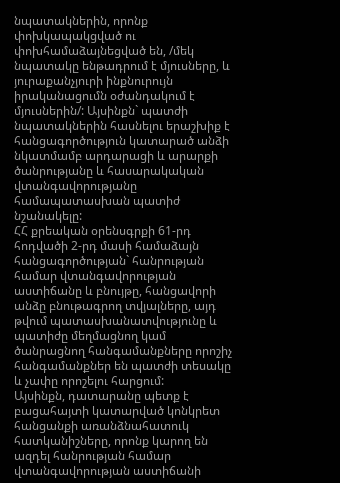նպատակներին, որոնք փոխկապակցված ու փոխհամաձայնեցված են, /մեկ նպատակը ենթադրում է մյուսները, և յուրաքանչյուրի ինքնուրույն իրականացումն օժանդակում է մյուսներին/: Այսինքն` պատժի նպատակներին հասնելու երաշխիք է հանցագործություն կատարած անձի նկատմամբ արդարացի և արարքի ծանրությանը և հասարակական վտանգավորությանը համապատասխան պատիժ նշանակելը:
ՀՀ քրեական օրենսգրքի 61-րդ հոդվածի 2-րդ մասի համաձայն հանցագործության` հանրության համար վտանգավորության աստիճանը և բնույթը, հանցավորի անձը բնութագրող տվյալները, այդ թվում պատասխանատվությունը և պատիժը մեղմացնող կամ ծանրացնող հանգամանքները որոշիչ հանգամանքներ են պատժի տեսակը և չափը որոշելու հարցում:
Այսինքն, դատարանը պետք է բացահայտի կատարված կոնկրետ հանցանքի առանձնահատուկ հատկանիշները, որոնք կարող են ազդել հանրության համար վտանգավորության աստիճանի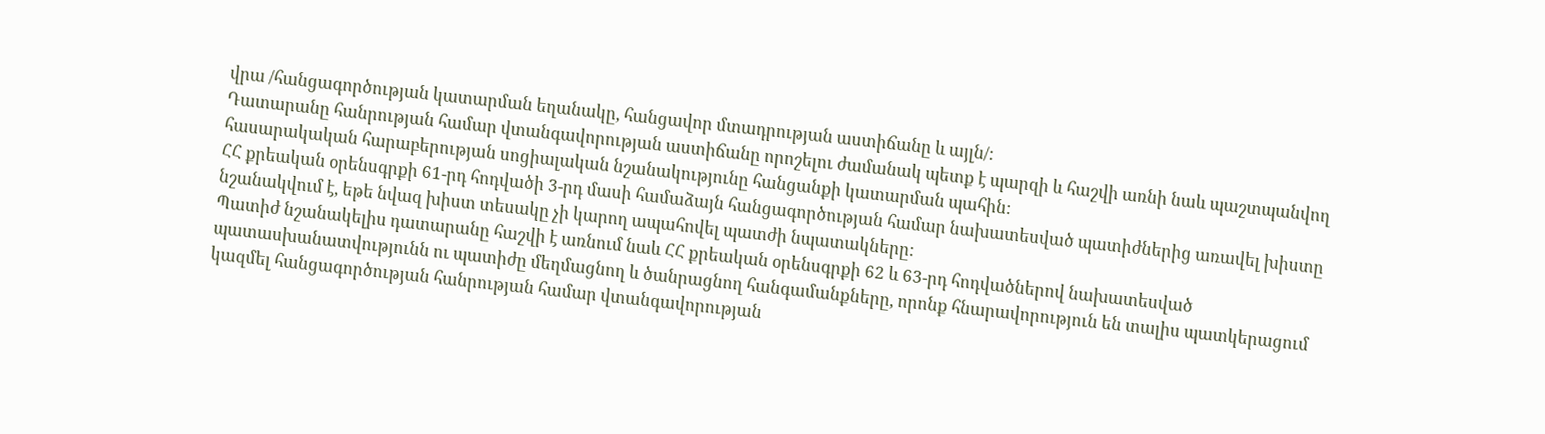վրա /հանցագործության կատարման եղանակը, հանցավոր մտադրության աստիճանը և այլն/:
Դատարանը հանրության համար վտանգավորության աստիճանը որոշելու ժամանակ պետք է պարզի և հաշվի առնի նաև պաշտպանվող հասարակական հարաբերության սոցիալական նշանակությունը հանցանքի կատարման պահին:
ՀՀ քրեական օրենսգրքի 61-րդ հոդվածի 3-րդ մասի համաձայն հանցագործության համար նախատեսված պատիժներից առավել խիստը նշանակվում է, եթե նվազ խիստ տեսակը չի կարող ապահովել պատժի նպատակները:
Պատիժ նշանակելիս դատարանը հաշվի է առնում նաև ՀՀ քրեական օրենսգրքի 62 և 63-րդ հոդվածներով նախատեսված պատասխանատվությունն ու պատիժը մեղմացնող և ծանրացնող հանգամանքները, որոնք հնարավորություն են տալիս պատկերացում կազմել հանցագործության հանրության համար վտանգավորության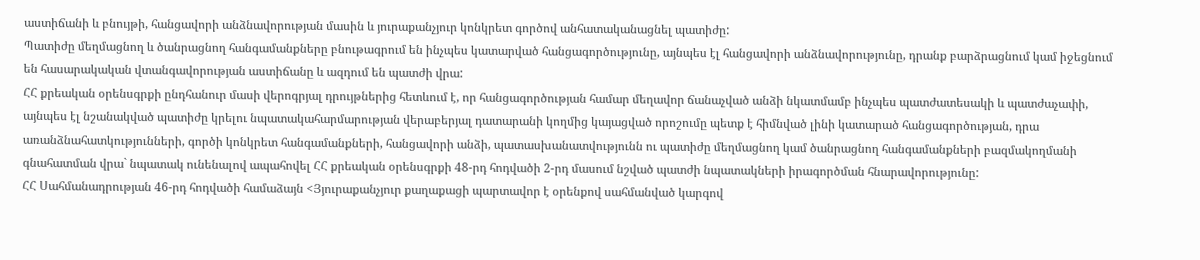աստիճանի և բնույթի, հանցավորի անձնավորության մասին և յուրաքանչյուր կոնկրետ գործով անհատականացնել պատիժը:
Պատիժը մեղմացնող և ծանրացնող հանգամանքները բնութագրում են ինչպես կատարված հանցագործությունը, այնպես էլ հանցավորի անձնավորությունը, դրանք բարձրացնում կամ իջեցնում են հասարակական վտանգավորության աստիճանը և ազդում են պատժի վրա:
ՀՀ քրեական օրենսգրքի ընդհանուր մասի վերոգրյալ դրույթներից հետևում է, որ հանցագործության համար մեղավոր ճանաչված անձի նկատմամբ ինչպես պատժատեսակի և պատժաչափի, այնպես էլ նշանակված պատիժը կրելու նպատակահարմարության վերաբերյալ դատարանի կողմից կայացված որոշումը պետք է հիմնված լինի կատարած հանցագործության, դրա առանձնահատկությունների, գործի կոնկրետ հանգամանքների, հանցավորի անձի, պատասխանատվությունն ու պատիժը մեղմացնող կամ ծանրացնող հանգամանքների բազմակողմանի գնահատման վրա` նպատակ ունենալով ապահովել ՀՀ քրեական օրենսգրքի 48-րդ հոդվածի 2-րդ մասում նշված պատժի նպատակների իրագործման հնարավորությունը:
ՀՀ Սահմանադրության 46-րդ հոդվածի համաձայն <Յյուրաքանչյուր քաղաքացի պարտավոր է օրենքով սահմանված կարգով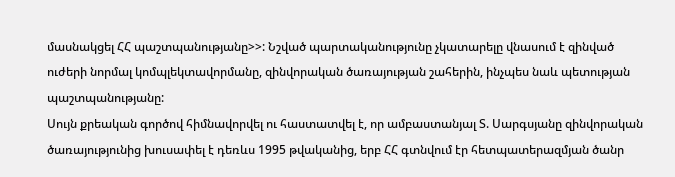մասնակցել ՀՀ պաշտպանությանը>>: Նշված պարտականությունը չկատարելը վնասում է զինված ուժերի նորմալ կոմպլեկտավորմանը, զինվորական ծառայության շահերին, ինչպես նաև պետության պաշտպանությանը:
Սույն քրեական գործով հիմնավորվել ու հաստատվել է, որ ամբաստանյալ Տ. Սարգսյանը զինվորական ծառայությունից խուսափել է դեռևս 1995 թվականից, երբ ՀՀ գտնվում էր հետպատերազմյան ծանր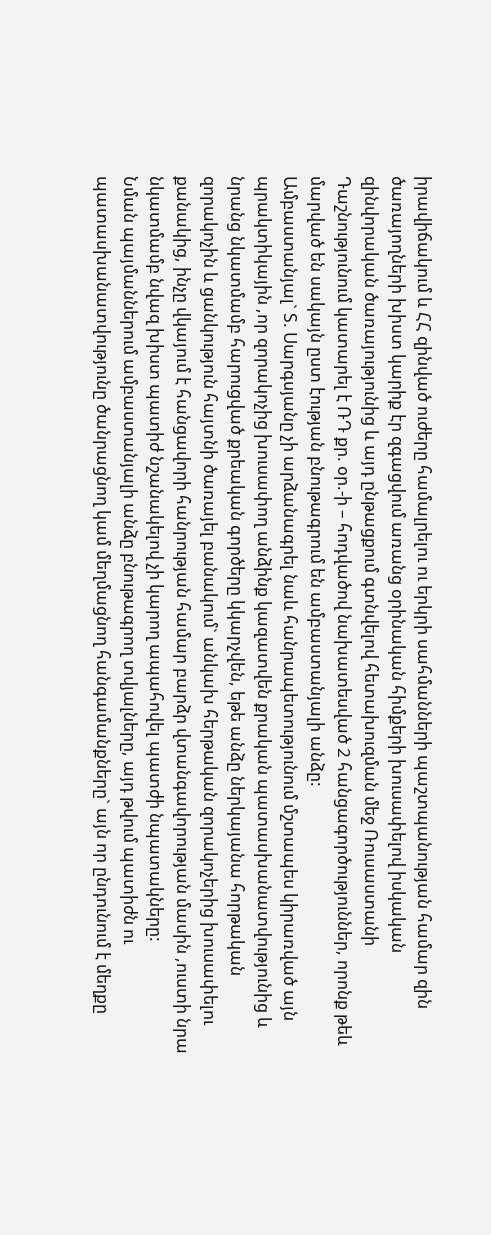իրավիճակում և ՀՀ զինված ուժերը համալրելու ու երկրի սահմանների պաշտպանության համար զին ծառայողների խիստ կարիք էր զգացվում առանց օրինական հիմքերի խուսափելով իսկական զինվորական ծառայությունից և այդ ընթացքում գտնվելով հետախուզման մեջ Ռուսաստանի Դաշնությունում կատարել է ՌԴ քր. օր.-ի – հոդվածով նախատեսված 2 հանցագործություններ, որոնք թեև մարված են սակայն ըստ էության բնութագրում են ամբաստանյալի անձը:
Ամբաստանյալ` Տ. Սարգսյանը չի արձանագրել նաև հանրապետությունում մշտապես կիրառված այն պրակտիկային ,որ զորակոչից խուսափող անձինք կազատվեն քրական պատասխանատվությունից և նրանց նկատմամբ հարուցված քրեական գործերը կկարչվեն, եթե անձը ներկայանա հորթական զորակոչին և ցանկություն հայտնի ծառայել բանակում` անկախ հերթական զորակոչերից խուսափելու քանակից, ինչը վկայում է հանցավորի հանրության համար բարձր վտանգավորության մասին ,ուստի նրա նկատմամբ նվազ խիստ պատիժ նշանակելով չի կարող ապահովել պատժի նպատակները:
Նման պայմաններում ամբաստանյալի անձը բնութագրող տվյալները, այդ թվում պատիժն ու պատասխանատվությունը ծանրացնող կամ մեղմացնող հանգամանքները` այն որ ընդունում է մեղքը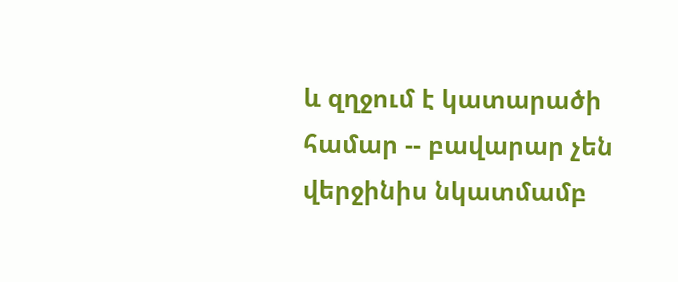և զղջում է կատարածի համար -- բավարար չեն վերջինիս նկատմամբ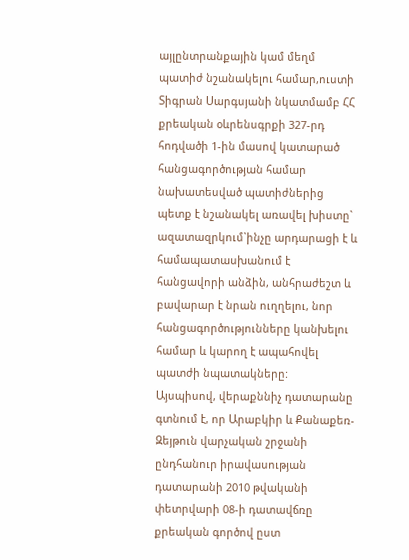այլընտրանքային կամ մեղմ պատիժ նշանակելու համար,ուստի Տիգրան Սարգսյանի նկատմամբ ՀՀ քրեական օևրենսգրքի 327-րդ հոդվածի 1-ին մասով կատարած հանցագործության համար նախատեսված պատիժներից պետք է նշանակել առավել խիստը` ազատազրկում`ինչը արդարացի է և համապատասխանում է հանցավորի անձին, անհրաժեշտ և բավարար է նրան ուղղելու, նոր հանցագործությունները կանխելու համար և կարող է ապահովել պատժի նպատակները:
Այսպիսով, վերաքննիչ դատարանը գտնում է, որ Արաբկիր և Քանաքեռ-Զեյթուն վարչական շրջանի ընդհանուր իրավասության դատարանի 2010 թվականի փետրվարի 08-ի դատավճռը քրեական գործով ըստ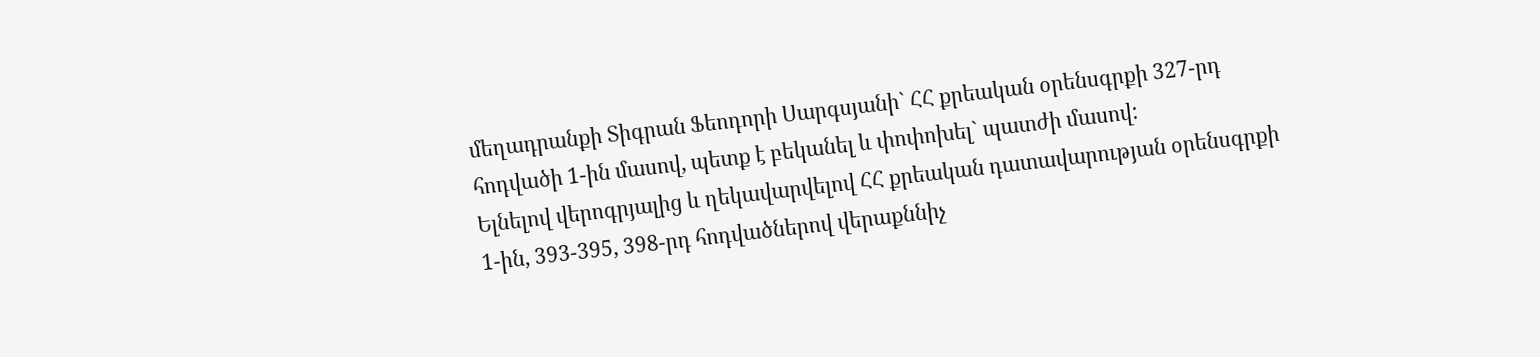մեղադրանքի Տիգրան Ֆեոդորի Սարգսյանի` ՀՀ քրեական օրենսգրքի 327-րդ հոդվածի 1-ին մասով, պետք է բեկանել և փոփոխել` պատժի մասով:
Ելնելով վերոգրյալից և ղեկավարվելով ՀՀ քրեական դատավարության օրենսգրքի 1-ին, 393-395, 398-րդ հոդվածներով վերաքննիչ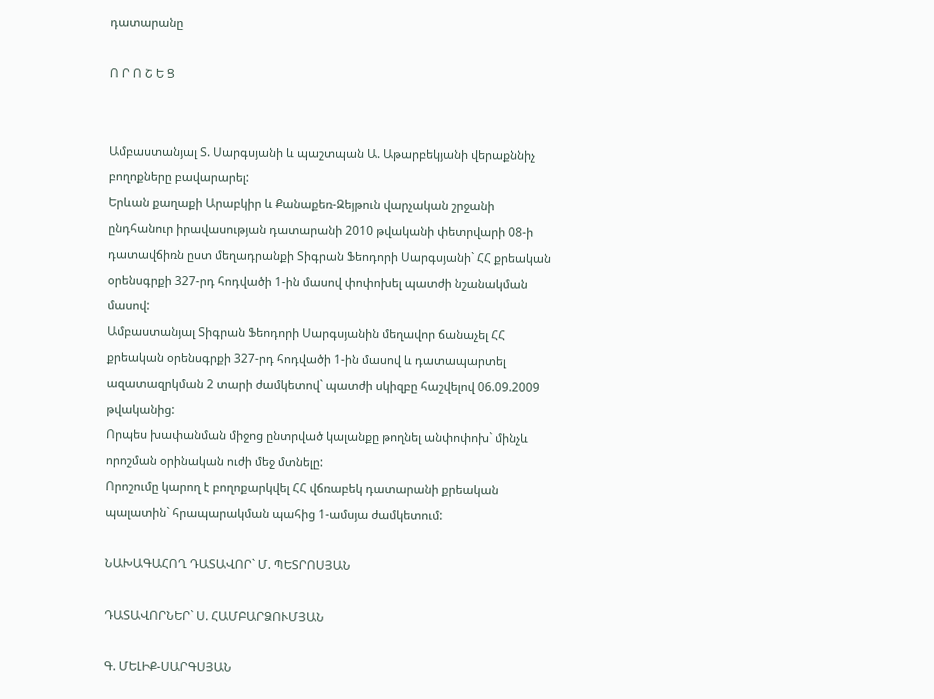դատարանը

Ո Ր Ո Շ Ե Ց


Ամբաստանյալ Տ. Սարգսյանի և պաշտպան Ա. Աթարբեկյանի վերաքննիչ բողոքները բավարարել:
Երևան քաղաքի Արաբկիր և Քանաքեռ-Զեյթուն վարչական շրջանի ընդհանուր իրավասության դատարանի 2010 թվականի փետրվարի 08-ի դատավճիռն ըստ մեղադրանքի Տիգրան Ֆեոդորի Սարգսյանի` ՀՀ քրեական օրենսգրքի 327-րդ հոդվածի 1-ին մասով փոփոխել պատժի նշանակման մասով:
Ամբաստանյալ Տիգրան Ֆեոդորի Սարգսյանին մեղավոր ճանաչել ՀՀ քրեական օրենսգրքի 327-րդ հոդվածի 1-ին մասով և դատապարտել ազատազրկման 2 տարի ժամկետով` պատժի սկիզբը հաշվելով 06.09.2009 թվականից:
Որպես խափանման միջոց ընտրված կալանքը թողնել անփոփոխ` մինչև որոշման օրինական ուժի մեջ մտնելը:
Որոշումը կարող է բողոքարկվել ՀՀ վճռաբեկ դատարանի քրեական պալատին` հրապարակման պահից 1-ամսյա ժամկետում:

ՆԱԽԱԳԱՀՈՂ ԴԱՏԱՎՈՐ` Մ. ՊԵՏՐՈՍՅԱՆ

ԴԱՏԱՎՈՐՆԵՐ` Ս. ՀԱՄԲԱՐՁՈՒՄՅԱՆ

Գ. ՄԵԼԻՔ-ՍԱՐԳՍՅԱՆ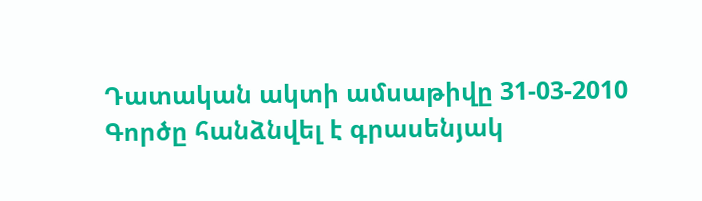Դատական ակտի ամսաթիվը 31-03-2010
Գործը հանձնվել է գրասենյակ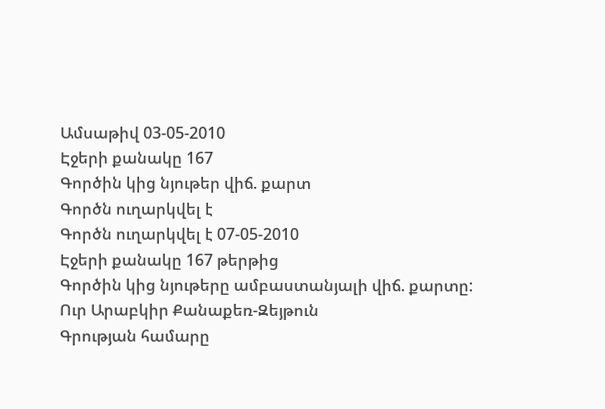Ամսաթիվ 03-05-2010
Էջերի քանակը 167
Գործին կից նյութեր վիճ. քարտ
Գործն ուղարկվել է
Գործն ուղարկվել է 07-05-2010
Էջերի քանակը 167 թերթից
Գործին կից նյութերը ամբաստանյալի վիճ. քարտը:
Ուր Արաբկիր Քանաքեռ-Զեյթուն
Գրության համարը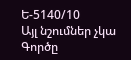Ե-5140/10
Այլ նշումներ չկա
Գործը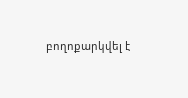բողոքարկվել է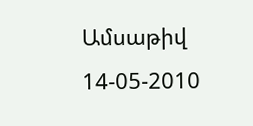Ամսաթիվ 14-05-2010